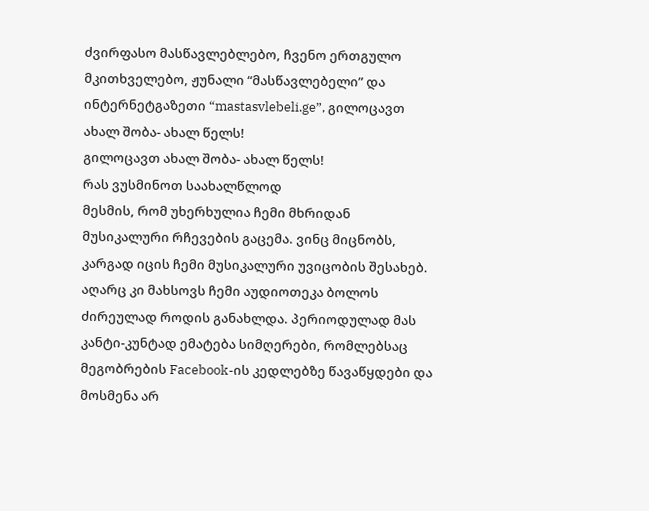ძვირფასო მასწავლებლებო, ჩვენო ერთგულო მკითხველებო, ჟუნალი “მასწავლებელი” და ინტერნეტგაზეთი “mastasvlebeli.ge”, გილოცავთ ახალ შობა- ახალ წელს!
გილოცავთ ახალ შობა- ახალ წელს!
რას ვუსმინოთ საახალწლოდ
მესმის, რომ უხერხულია ჩემი მხრიდან მუსიკალური რჩევების გაცემა. ვინც მიცნობს, კარგად იცის ჩემი მუსიკალური უვიცობის შესახებ. აღარც კი მახსოვს ჩემი აუდიოთეკა ბოლოს ძირეულად როდის განახლდა. პერიოდულად მას კანტი-კუნტად ემატება სიმღერები, რომლებსაც მეგობრების Facebook-ის კედლებზე წავაწყდები და მოსმენა არ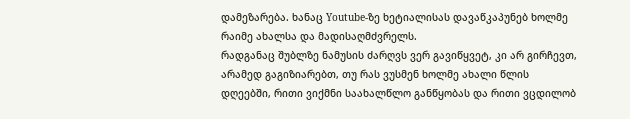დამეზარება. ხანაც Youtube-ზე ხეტიალისას დავაწკაპუნებ ხოლმე რაიმე ახალსა და მადისაღმძვრელს.
რადგანაც შუბლზე ნამუსის ძარღვს ვერ გავიწყვეტ, კი არ გირჩევთ, არამედ გაგიზიარებთ, თუ რას ვუსმენ ხოლმე ახალი წლის დღეებში, რითი ვიქმნი საახალწლო განწყობას და რითი ვცდილობ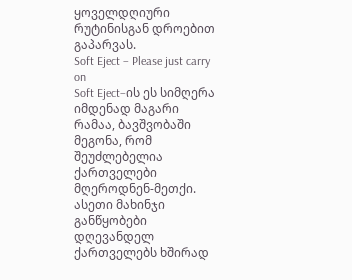ყოველდღიური რუტინისგან დროებით გაპარვას.
Soft Eject – Please just carry on
Soft Eject–ის ეს სიმღერა იმდენად მაგარი რამაა, ბავშვობაში მეგონა, რომ შეუძლებელია ქართველები მღეროდნენ-მეთქი. ასეთი მახინჯი განწყობები დღევანდელ ქართველებს ხშირად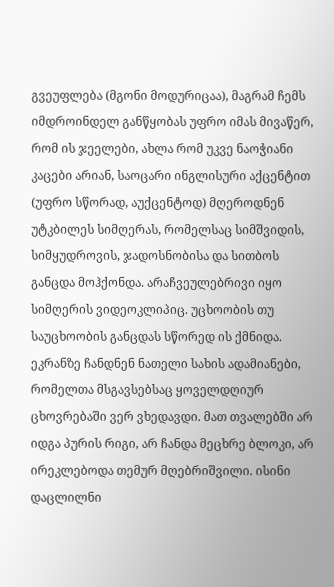გვეუფლება (მგონი მოდურიცაა), მაგრამ ჩემს იმდროინდელ განწყობას უფრო იმას მივაწერ, რომ ის ჯეელები, ახლა რომ უკვე ნაოჭიანი კაცები არიან, საოცარი ინგლისური აქცენტით (უფრო სწორად, აუქცენტოდ) მღეროდნენ უტკბილეს სიმღერას, რომელსაც სიმშვიდის, სიმყუდროვის, ჯადოსნობისა და სითბოს განცდა მოჰქონდა. არაჩვეულებრივი იყო სიმღერის ვიდეოკლიპიც. უცხოობის თუ საუცხოობის განცდას სწორედ ის ქმნიდა. ეკრანზე ჩანდნენ ნათელი სახის ადამიანები, რომელთა მსგავსებსაც ყოველდღიურ ცხოვრებაში ვერ ვხედავდი. მათ თვალებში არ იდგა პურის რიგი, არ ჩანდა მეცხრე ბლოკი, არ ირეკლებოდა თემურ მღებრიშვილი. ისინი დაცლილნი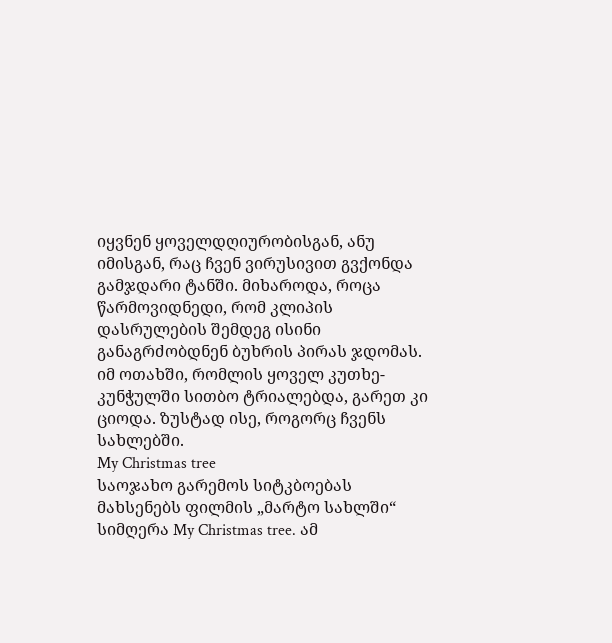იყვნენ ყოველდღიურობისგან, ანუ იმისგან, რაც ჩვენ ვირუსივით გვქონდა გამჯდარი ტანში. მიხაროდა, როცა წარმოვიდნედი, რომ კლიპის დასრულების შემდეგ ისინი განაგრძობდნენ ბუხრის პირას ჯდომას. იმ ოთახში, რომლის ყოველ კუთხე-კუნჭულში სითბო ტრიალებდა, გარეთ კი ციოდა. ზუსტად ისე, როგორც ჩვენს სახლებში.
My Christmas tree
საოჯახო გარემოს სიტკბოებას მახსენებს ფილმის „მარტო სახლში“ სიმღერა My Christmas tree. ამ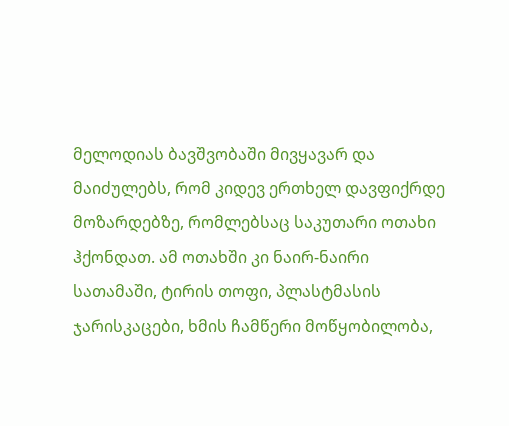მელოდიას ბავშვობაში მივყავარ და მაიძულებს, რომ კიდევ ერთხელ დავფიქრდე მოზარდებზე, რომლებსაც საკუთარი ოთახი ჰქონდათ. ამ ოთახში კი ნაირ-ნაირი სათამაში, ტირის თოფი, პლასტმასის ჯარისკაცები, ხმის ჩამწერი მოწყობილობა,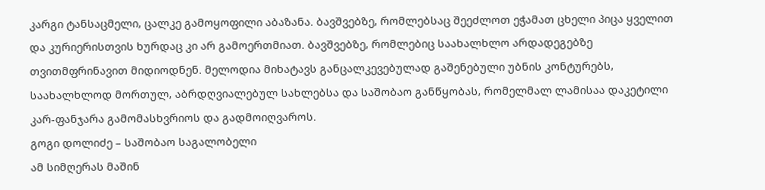კარგი ტანსაცმელი, ცალკე გამოყოფილი აბაზანა. ბავშვებზე, რომლებსაც შეეძლოთ ეჭამათ ცხელი პიცა ყველით და კურიერისთვის ხურდაც კი არ გამოერთმიათ. ბავშვებზე, რომლებიც საახალხლო არდადეგებზე თვითმფრინავით მიდიოდნენ. მელოდია მიხატავს განცალკევებულად გაშენებული უბნის კონტურებს, საახალხლოდ მორთულ, აბრდღვიალებულ სახლებსა და საშობაო განწყობას, რომელმალ ლამისაა დაკეტილი კარ-ფანჯარა გამომასხვრიოს და გადმოიღვაროს.
გოგი დოლიძე – საშობაო საგალობელი
ამ სიმღერას მაშინ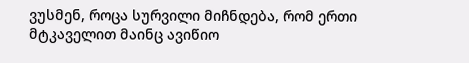ვუსმენ, როცა სურვილი მიჩნდება, რომ ერთი მტკაველით მაინც ავიწიო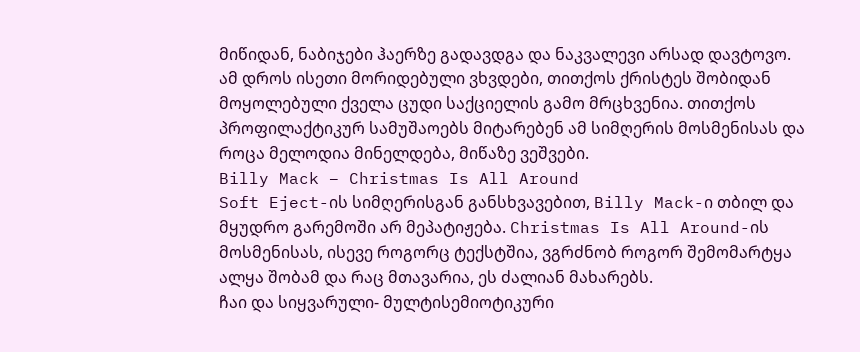მიწიდან, ნაბიჯები ჰაერზე გადავდგა და ნაკვალევი არსად დავტოვო. ამ დროს ისეთი მორიდებული ვხვდები, თითქოს ქრისტეს შობიდან მოყოლებული ქველა ცუდი საქციელის გამო მრცხვენია. თითქოს პროფილაქტიკურ სამუშაოებს მიტარებენ ამ სიმღერის მოსმენისას და როცა მელოდია მინელდება, მიწაზე ვეშვები.
Billy Mack – Christmas Is All Around
Soft Eject-ის სიმღერისგან განსხვავებით, Billy Mack-ი თბილ და მყუდრო გარემოში არ მეპატიჟება. Christmas Is All Around-ის მოსმენისას, ისევე როგორც ტექსტშია, ვგრძნობ როგორ შემომარტყა ალყა შობამ და რაც მთავარია, ეს ძალიან მახარებს.
ჩაი და სიყვარული- მულტისემიოტიკური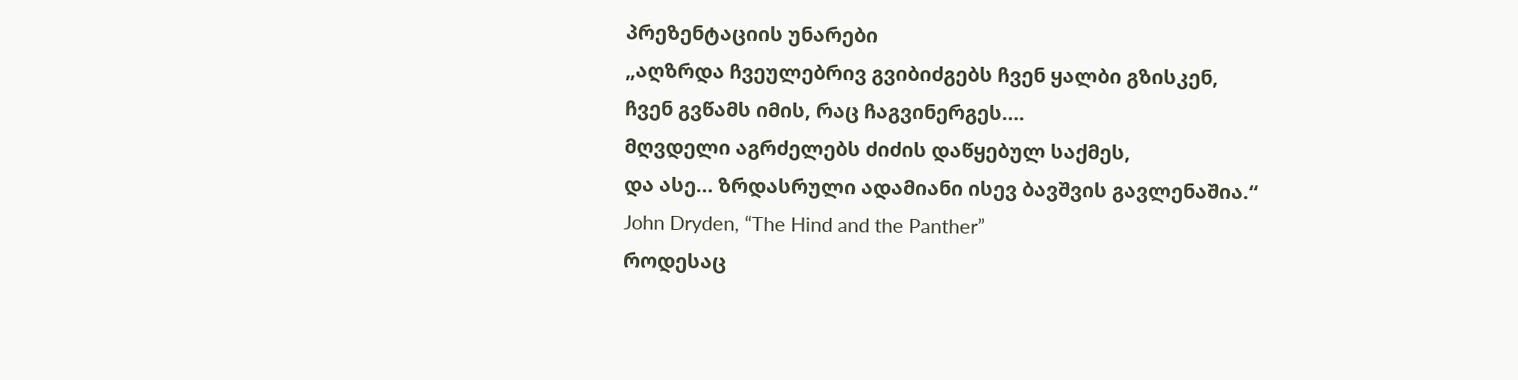პრეზენტაციის უნარები
„აღზრდა ჩვეულებრივ გვიბიძგებს ჩვენ ყალბი გზისკენ,
ჩვენ გვწამს იმის, რაც ჩაგვინერგეს….
მღვდელი აგრძელებს ძიძის დაწყებულ საქმეს,
და ასე… ზრდასრული ადამიანი ისევ ბავშვის გავლენაშია.“
John Dryden, “The Hind and the Panther”
როდესაც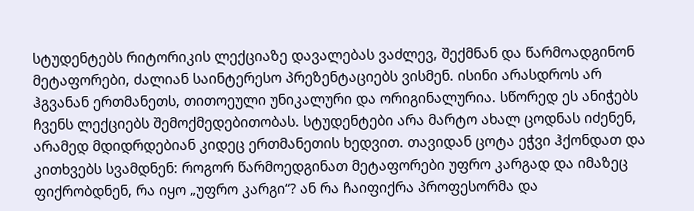სტუდენტებს რიტორიკის ლექციაზე დავალებას ვაძლევ, შექმნან და წარმოადგინონ მეტაფორები, ძალიან საინტერესო პრეზენტაციებს ვისმენ. ისინი არასდროს არ ჰგვანან ერთმანეთს, თითოეული უნიკალური და ორიგინალურია. სწორედ ეს ანიჭებს ჩვენს ლექციებს შემოქმედებითობას. სტუდენტები არა მარტო ახალ ცოდნას იძენენ, არამედ მდიდრდებიან კიდეც ერთმანეთის ხედვით. თავიდან ცოტა ეჭვი ჰქონდათ და კითხვებს სვამდნენ: როგორ წარმოედგინათ მეტაფორები უფრო კარგად და იმაზეც ფიქრობდნენ, რა იყო „უფრო კარგი“? ან რა ჩაიფიქრა პროფესორმა და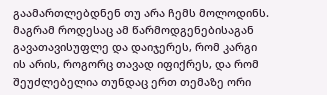გაამართლებდნენ თუ არა ჩემს მოლოდინს. მაგრამ როდესაც ამ წარმოდგენებისაგან გავათავისუფლე და დაიჯერეს, რომ კარგი ის არის, როგორც თავად იფიქრეს, და რომ შეუძლებელია თუნდაც ერთ თემაზე ორი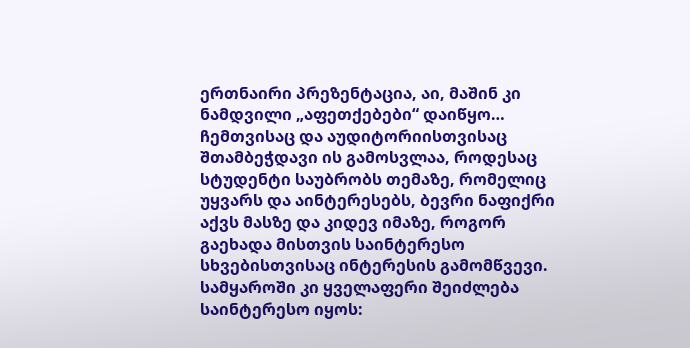ერთნაირი პრეზენტაცია, აი, მაშინ კი ნამდვილი „აფეთქებები“ დაიწყო… ჩემთვისაც და აუდიტორიისთვისაც შთამბეჭდავი ის გამოსვლაა, როდესაც სტუდენტი საუბრობს თემაზე, რომელიც უყვარს და აინტერესებს, ბევრი ნაფიქრი აქვს მასზე და კიდევ იმაზე, როგორ გაეხადა მისთვის საინტერესო სხვებისთვისაც ინტერესის გამომწვევი.
სამყაროში კი ყველაფერი შეიძლება საინტერესო იყოს: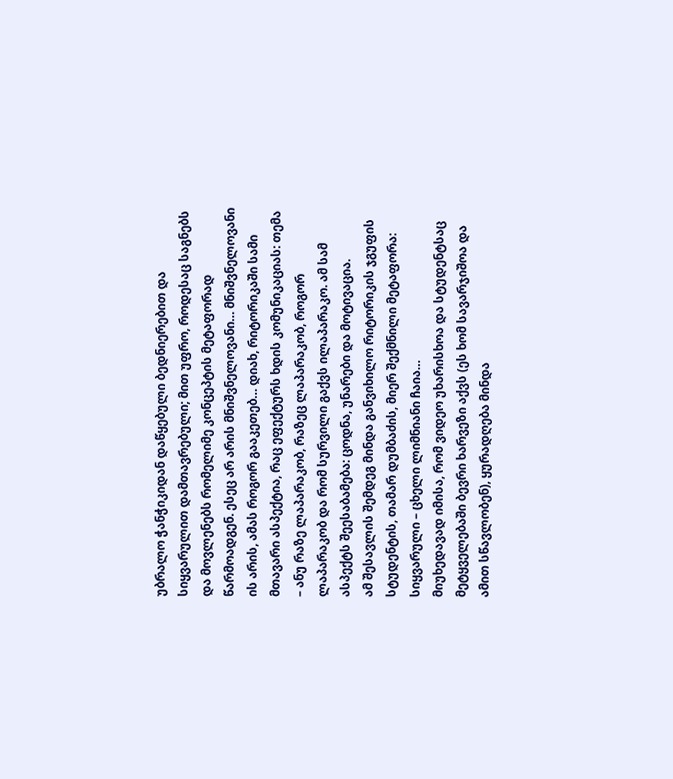უბრალო ჭანჭიკიდან დაწყებული ბედნიერებით და სიყვარულით დამთავრებული; მით უფრო, როდესაც საგნებს და მოვლენებს რომელიმე კონცეპტის მეტაფორად წარმოადგენ. ესეც არ არის მნიშვნელოვანი… მნიშვნელოვანი ის არის, ამას როგორ გააკეთებ… დიახ, რიტორიკაში სამი მთავარი ასპექტია, რაც ეფექტურს ხდის კომუნიკაციას: თემა – ანუ რაზე ლაპარაკობ, რაზეც ლაპარაკობ, როგორ ლაპარაკობ და რომ სურვილი გაქვს ილაპარაკო. ამ სამ ასპექტს შეესაბამება: ცოდნა, უნარები და მოტივაცია.
ამ შესავლის შემდეგ მინდა განვიხილო რიტორიკის ჯგუფის სტუდენტის, თამარ დუმბაძის, მიერ შექმნილი მეტაფორა: სიყვარული – ცხელი ლიმნიანი ჩაია…
მიუხედავად იმისა, რომ ვიდეო უხარისხოა და სტუდენტსაც მეტყველებაში ბევრი ხარვეზი აქვს (ეს ხომ სავარჯიშოა და ამით სწავლობენ), ყურადღება მინდა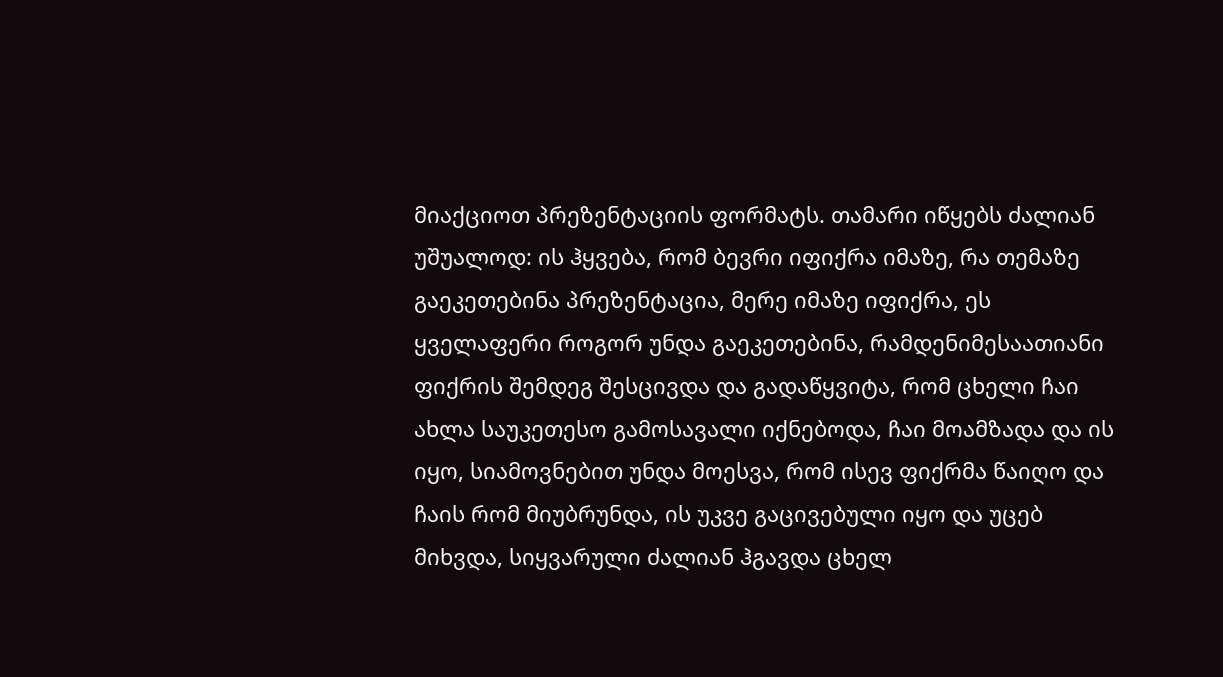მიაქციოთ პრეზენტაციის ფორმატს. თამარი იწყებს ძალიან უშუალოდ: ის ჰყვება, რომ ბევრი იფიქრა იმაზე, რა თემაზე გაეკეთებინა პრეზენტაცია, მერე იმაზე იფიქრა, ეს ყველაფერი როგორ უნდა გაეკეთებინა, რამდენიმესაათიანი ფიქრის შემდეგ შესცივდა და გადაწყვიტა, რომ ცხელი ჩაი ახლა საუკეთესო გამოსავალი იქნებოდა, ჩაი მოამზადა და ის იყო, სიამოვნებით უნდა მოესვა, რომ ისევ ფიქრმა წაიღო და ჩაის რომ მიუბრუნდა, ის უკვე გაცივებული იყო და უცებ მიხვდა, სიყვარული ძალიან ჰგავდა ცხელ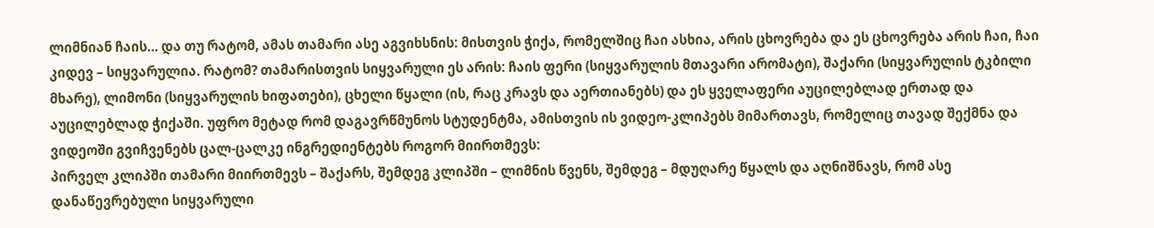ლიმნიან ჩაის… და თუ რატომ, ამას თამარი ასე აგვიხსნის: მისთვის ჭიქა, რომელშიც ჩაი ასხია, არის ცხოვრება და ეს ცხოვრება არის ჩაი, ჩაი კიდევ – სიყვარულია. რატომ? თამარისთვის სიყვარული ეს არის: ჩაის ფერი (სიყვარულის მთავარი არომატი), შაქარი (სიყვარულის ტკბილი მხარე), ლიმონი (სიყვარულის ხიფათები), ცხელი წყალი (ის, რაც კრავს და აერთიანებს) და ეს ყველაფერი აუცილებლად ერთად და აუცილებლად ჭიქაში. უფრო მეტად რომ დაგავრწმუნოს სტუდენტმა, ამისთვის ის ვიდეო-კლიპებს მიმართავს, რომელიც თავად შექმნა და ვიდეოში გვიჩვენებს ცალ-ცალკე ინგრედიენტებს როგორ მიირთმევს:
პირველ კლიპში თამარი მიირთმევს – შაქარს, შემდეგ კლიპში – ლიმნის წვენს, შემდეგ – მდუღარე წყალს და აღნიშნავს, რომ ასე დანაწევრებული სიყვარული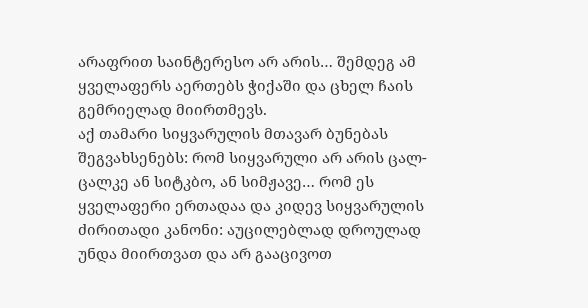არაფრით საინტერესო არ არის… შემდეგ ამ ყველაფერს აერთებს ჭიქაში და ცხელ ჩაის გემრიელად მიირთმევს.
აქ თამარი სიყვარულის მთავარ ბუნებას შეგვახსენებს: რომ სიყვარული არ არის ცალ-ცალკე ან სიტკბო, ან სიმჟავე… რომ ეს ყველაფერი ერთადაა და კიდევ სიყვარულის ძირითადი კანონი: აუცილებლად დროულად უნდა მიირთვათ და არ გააცივოთ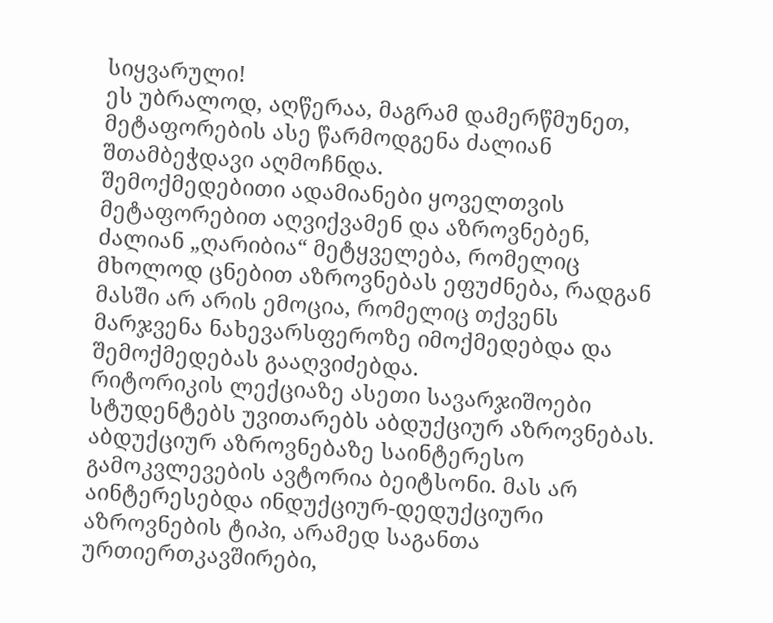სიყვარული!
ეს უბრალოდ, აღწერაა, მაგრამ დამერწმუნეთ, მეტაფორების ასე წარმოდგენა ძალიან შთამბეჭდავი აღმოჩნდა.
შემოქმედებითი ადამიანები ყოველთვის მეტაფორებით აღვიქვამენ და აზროვნებენ, ძალიან „ღარიბია“ მეტყველება, რომელიც მხოლოდ ცნებით აზროვნებას ეფუძნება, რადგან მასში არ არის ემოცია, რომელიც თქვენს მარჯვენა ნახევარსფეროზე იმოქმედებდა და შემოქმედებას გააღვიძებდა.
რიტორიკის ლექციაზე ასეთი სავარჯიშოები სტუდენტებს უვითარებს აბდუქციურ აზროვნებას. აბდუქციურ აზროვნებაზე საინტერესო გამოკვლევების ავტორია ბეიტსონი. მას არ აინტერესებდა ინდუქციურ-დედუქციური აზროვნების ტიპი, არამედ საგანთა ურთიერთკავშირები,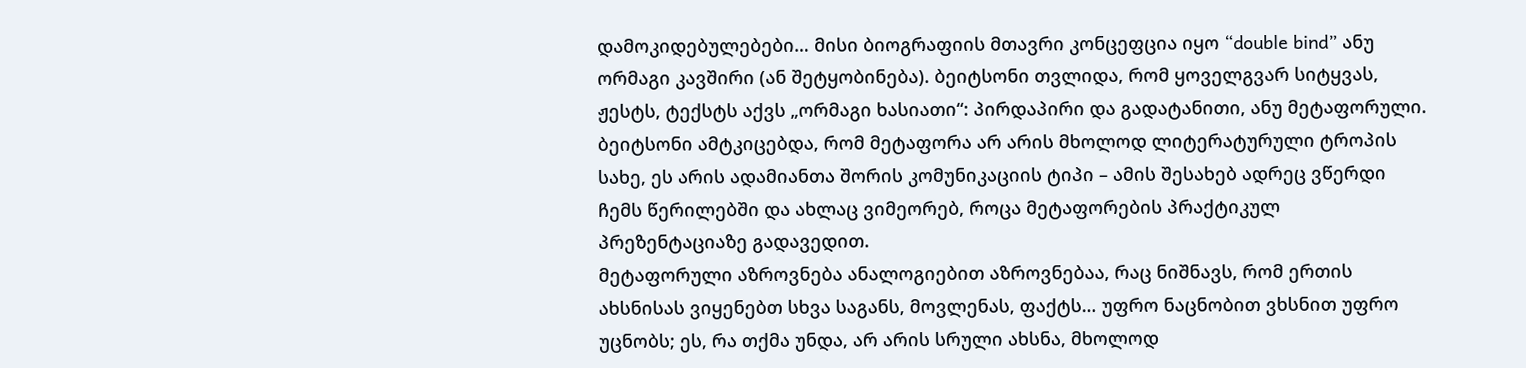დამოკიდებულებები… მისი ბიოგრაფიის მთავრი კონცეფცია იყო “double bind” ანუ ორმაგი კავშირი (ან შეტყობინება). ბეიტსონი თვლიდა, რომ ყოველგვარ სიტყვას, ჟესტს, ტექსტს აქვს „ორმაგი ხასიათი“: პირდაპირი და გადატანითი, ანუ მეტაფორული. ბეიტსონი ამტკიცებდა, რომ მეტაფორა არ არის მხოლოდ ლიტერატურული ტროპის სახე, ეს არის ადამიანთა შორის კომუნიკაციის ტიპი – ამის შესახებ ადრეც ვწერდი ჩემს წერილებში და ახლაც ვიმეორებ, როცა მეტაფორების პრაქტიკულ პრეზენტაციაზე გადავედით.
მეტაფორული აზროვნება ანალოგიებით აზროვნებაა, რაც ნიშნავს, რომ ერთის ახსნისას ვიყენებთ სხვა საგანს, მოვლენას, ფაქტს… უფრო ნაცნობით ვხსნით უფრო უცნობს; ეს, რა თქმა უნდა, არ არის სრული ახსნა, მხოლოდ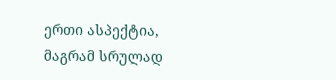ერთი ასპექტია, მაგრამ სრულად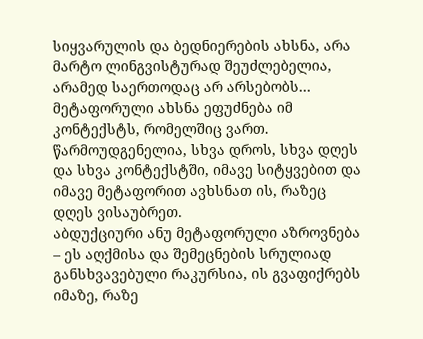სიყვარულის და ბედნიერების ახსნა, არა მარტო ლინგვისტურად შეუძლებელია, არამედ საერთოდაც არ არსებობს…
მეტაფორული ახსნა ეფუძნება იმ კონტექსტს, რომელშიც ვართ. წარმოუდგენელია, სხვა დროს, სხვა დღეს და სხვა კონტექსტში, იმავე სიტყვებით და იმავე მეტაფორით ავხსნათ ის, რაზეც დღეს ვისაუბრეთ.
აბდუქციური ანუ მეტაფორული აზროვნება – ეს აღქმისა და შემეცნების სრულიად განსხვავებული რაკურსია, ის გვაფიქრებს იმაზე, რაზე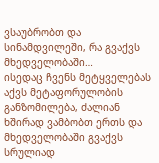ვსაუბრობთ და სინამდვილეში, რა გვაქვს მხედველობაში…
ისედაც ჩვენს მეტყველებას აქვს მეტაფორულობის განზომილება, ძალიან ხშირად ვამბობთ ერთს და მხედველობაში გვაქვს სრულიად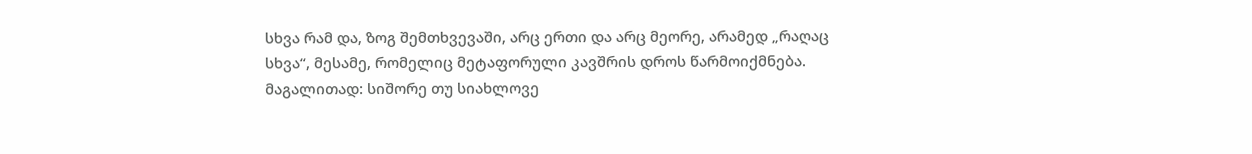სხვა რამ და, ზოგ შემთხვევაში, არც ერთი და არც მეორე, არამედ „რაღაც სხვა“, მესამე, რომელიც მეტაფორული კავშრის დროს წარმოიქმნება. მაგალითად: სიშორე თუ სიახლოვე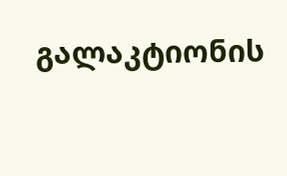გალაკტიონის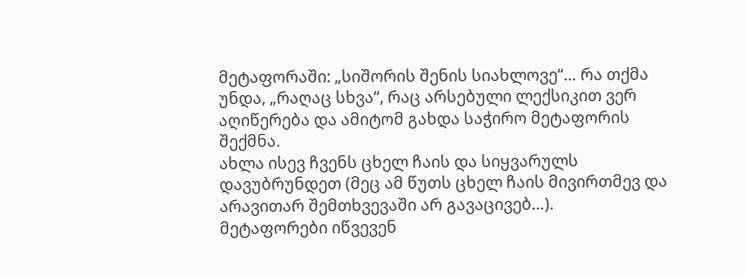მეტაფორაში: „სიშორის შენის სიახლოვე“… რა თქმა უნდა, „რაღაც სხვა“, რაც არსებული ლექსიკით ვერ აღიწერება და ამიტომ გახდა საჭირო მეტაფორის შექმნა.
ახლა ისევ ჩვენს ცხელ ჩაის და სიყვარულს დავუბრუნდეთ (მეც ამ წუთს ცხელ ჩაის მივირთმევ და არავითარ შემთხვევაში არ გავაცივებ…).
მეტაფორები იწვევენ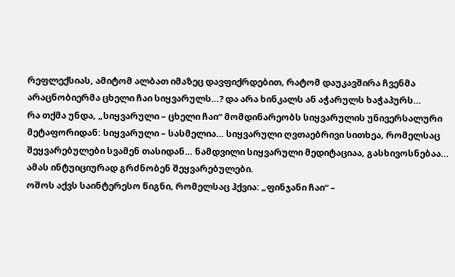რეფლექსიას, ამიტომ ალბათ იმაზეც დავფიქრდებით, რატომ დაუკავშირა ჩვენმა არაცნობიერმა ცხელი ჩაი სიყვარულს…? და არა ხინკალს ან აჭარულს ხაჭაპურს…
რა თქმა უნდა, „სიყვარული – ცხელი ჩაი“ მომდინარეობს სიყვარულის უნივერსალური მეტაფორიდან: სიყვარული – სასმელია… სიყვარული ღვთაებრივი სითხეა, რომელსაც შეყვარებულები სვამენ თასიდან… ნამდვილი სიყვარული მედიტაციაა, გასხივოსნებაა… ამას ინტუიციურად გრძნობენ შეყვარებულები.
ოშოს აქვს საინტერესო წიგნი, რომელსაც ჰქვია: „ფინჯანი ჩაი“ –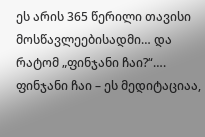ეს არის 365 წერილი თავისი მოსწავლეებისადმი… და რატომ „ფინჯანი ჩაი?“…. ფინჯანი ჩაი – ეს მედიტაციაა,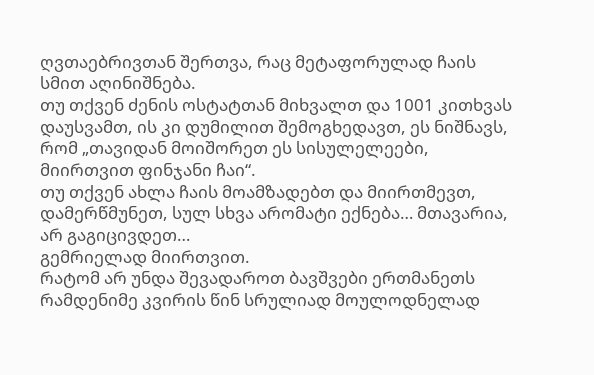ღვთაებრივთან შერთვა, რაც მეტაფორულად ჩაის სმით აღინიშნება.
თუ თქვენ ძენის ოსტატთან მიხვალთ და 1001 კითხვას დაუსვამთ, ის კი დუმილით შემოგხედავთ, ეს ნიშნავს, რომ „თავიდან მოიშორეთ ეს სისულელეები, მიირთვით ფინჯანი ჩაი“.
თუ თქვენ ახლა ჩაის მოამზადებთ და მიირთმევთ, დამერწმუნეთ, სულ სხვა არომატი ექნება… მთავარია, არ გაგიცივდეთ…
გემრიელად მიირთვით.
რატომ არ უნდა შევადაროთ ბავშვები ერთმანეთს
რამდენიმე კვირის წინ სრულიად მოულოდნელად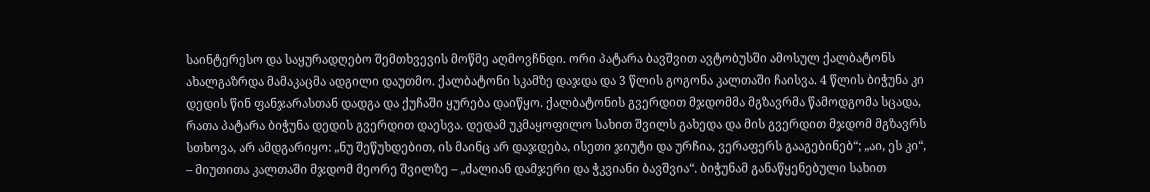საინტერესო და საყურადღებო შემთხვევის მოწმე აღმოვჩნდი. ორი პატარა ბავშვით ავტობუსში ამოსულ ქალბატონს ახალგაზრდა მამაკაცმა ადგილი დაუთმო. ქალბატონი სკამზე დაჯდა და 3 წლის გოგონა კალთაში ჩაისვა. 4 წლის ბიჭუნა კი დედის წინ ფანჯარასთან დადგა და ქუჩაში ყურება დაიწყო. ქალბატონის გვერდით მჯდომმა მგზავრმა წამოდგომა სცადა, რათა პატარა ბიჭუნა დედის გვერდით დაესვა. დედამ უკმაყოფილო სახით შვილს გახედა და მის გვერდით მჯდომ მგზავრს სთხოვა, არ ამდგარიყო: „ნუ შეწუხდებით, ის მაინც არ დაჯდება, ისეთი ჯიუტი და ურჩია, ვერაფერს გააგებინებ“; „აი, ეს კი“, – მიუთითა კალთაში მჯდომ მეორე შვილზე – „ძალიან დამჯერი და ჭკვიანი ბავშვია“. ბიჭუნამ განაწყენებული სახით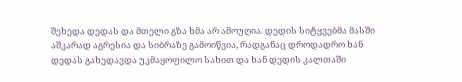შეხედა დედას და მთელი გზა ხმა არ ამოუღია. დედის სიტყვებმა მასში აშკარად აგრესია და სიბრაზე გამოიწვია, რადგანაც დროდადრო ხან დედას გახედავდა უკმაყოფილო სახით და ხან დედის კალთაში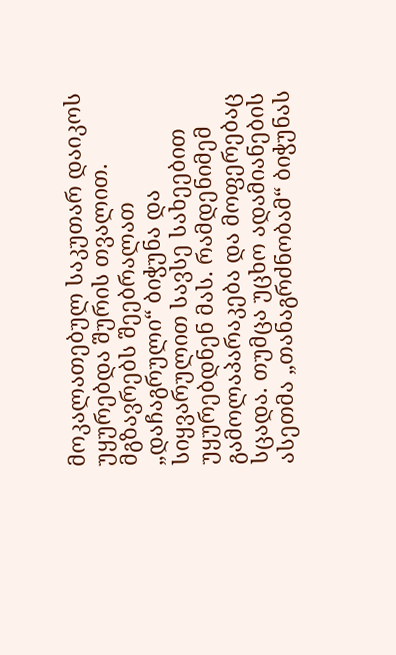მოკალათებულ საკუთარ დაიკოს უყურებდა შურის თვალით. მგზავრებს შეებრალათ „დაჩაგრული“ ბიჭუნა და სიყვარულით სავსე სახეებით უყურებდნენ მას. რამდენიმემ გამოლაპარაკება და მოფერებაც სცადა. თუმცა უცხო ადამიანების ასეთმა „თანაგრძნობამ“ ბიჭუნას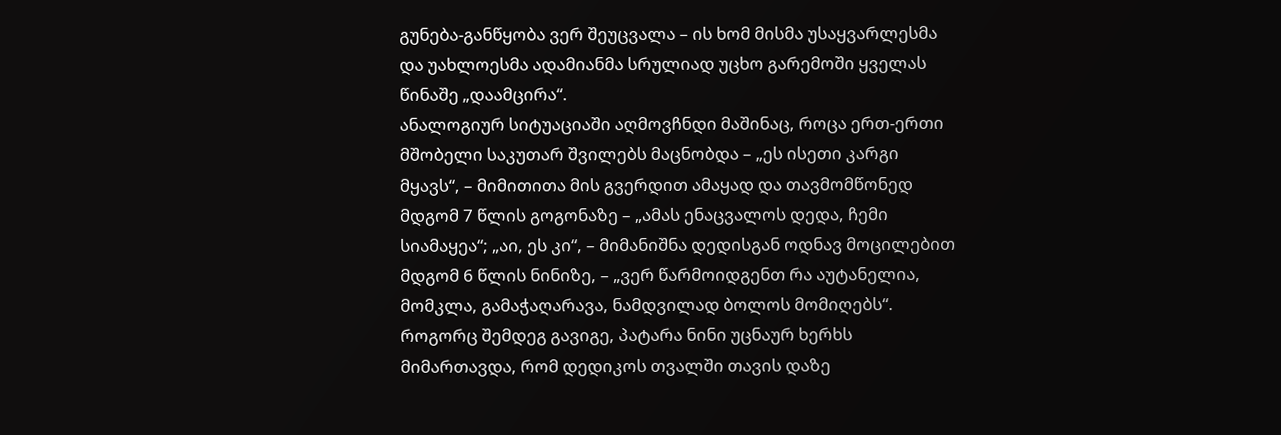გუნება-განწყობა ვერ შეუცვალა – ის ხომ მისმა უსაყვარლესმა და უახლოესმა ადამიანმა სრულიად უცხო გარემოში ყველას წინაშე „დაამცირა“.
ანალოგიურ სიტუაციაში აღმოვჩნდი მაშინაც, როცა ერთ-ერთი მშობელი საკუთარ შვილებს მაცნობდა – „ეს ისეთი კარგი მყავს“, – მიმითითა მის გვერდით ამაყად და თავმომწონედ მდგომ 7 წლის გოგონაზე – „ამას ენაცვალოს დედა, ჩემი სიამაყეა“; „აი, ეს კი“, – მიმანიშნა დედისგან ოდნავ მოცილებით მდგომ 6 წლის ნინიზე, – „ვერ წარმოიდგენთ რა აუტანელია, მომკლა, გამაჭაღარავა, ნამდვილად ბოლოს მომიღებს“. როგორც შემდეგ გავიგე, პატარა ნინი უცნაურ ხერხს მიმართავდა, რომ დედიკოს თვალში თავის დაზე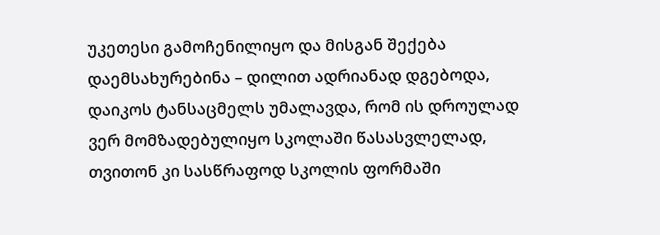უკეთესი გამოჩენილიყო და მისგან შექება დაემსახურებინა – დილით ადრიანად დგებოდა, დაიკოს ტანსაცმელს უმალავდა, რომ ის დროულად ვერ მომზადებულიყო სკოლაში წასასვლელად, თვითონ კი სასწრაფოდ სკოლის ფორმაში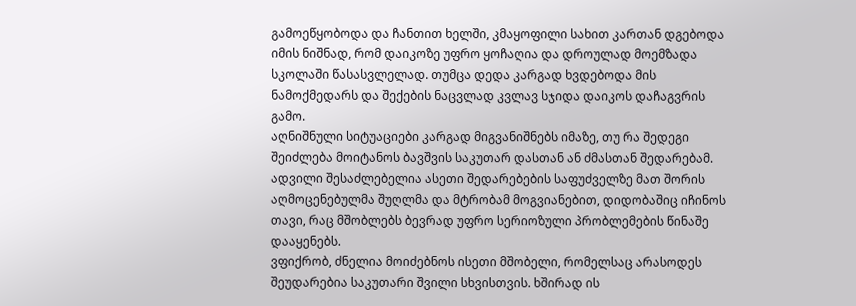გამოეწყობოდა და ჩანთით ხელში, კმაყოფილი სახით კართან დგებოდა იმის ნიშნად, რომ დაიკოზე უფრო ყოჩაღია და დროულად მოემზადა სკოლაში წასასვლელად. თუმცა დედა კარგად ხვდებოდა მის ნამოქმედარს და შექების ნაცვლად კვლავ სჯიდა დაიკოს დაჩაგვრის გამო.
აღნიშნული სიტუაციები კარგად მიგვანიშნებს იმაზე, თუ რა შედეგი შეიძლება მოიტანოს ბავშვის საკუთარ დასთან ან ძმასთან შედარებამ. ადვილი შესაძლებელია ასეთი შედარებების საფუძველზე მათ შორის აღმოცენებულმა შუღლმა და მტრობამ მოგვიანებით, დიდობაშიც იჩინოს თავი, რაც მშობლებს ბევრად უფრო სერიოზული პრობლემების წინაშე დააყენებს.
ვფიქრობ, ძნელია მოიძებნოს ისეთი მშობელი, რომელსაც არასოდეს შეუდარებია საკუთარი შვილი სხვისთვის. ხშირად ის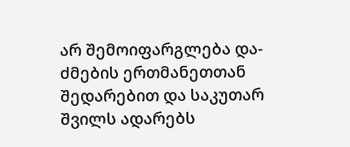არ შემოიფარგლება და-ძმების ერთმანეთთან შედარებით და საკუთარ შვილს ადარებს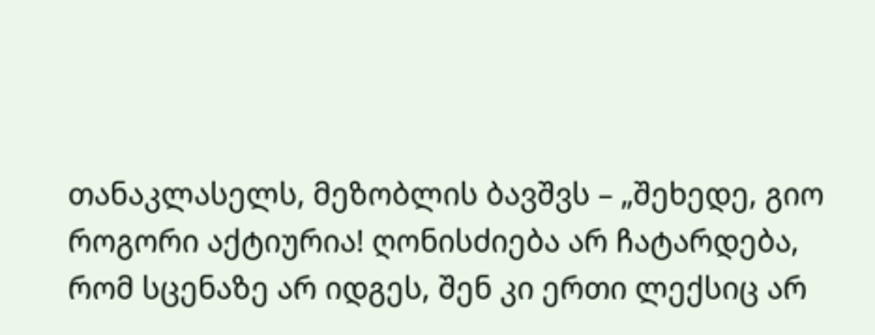თანაკლასელს, მეზობლის ბავშვს – „შეხედე, გიო როგორი აქტიურია! ღონისძიება არ ჩატარდება, რომ სცენაზე არ იდგეს, შენ კი ერთი ლექსიც არ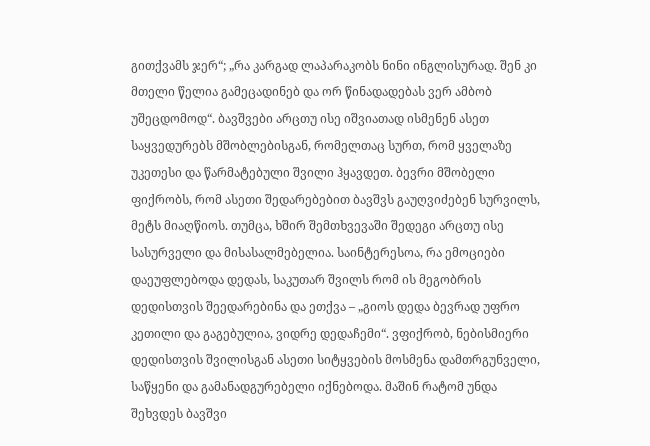გითქვამს ჯერ“; „რა კარგად ლაპარაკობს ნინი ინგლისურად. შენ კი მთელი წელია გამეცადინებ და ორ წინადადებას ვერ ამბობ უშეცდომოდ“. ბავშვები არცთუ ისე იშვიათად ისმენენ ასეთ საყვედურებს მშობლებისგან, რომელთაც სურთ, რომ ყველაზე უკეთესი და წარმატებული შვილი ჰყავდეთ. ბევრი მშობელი ფიქრობს, რომ ასეთი შედარებებით ბავშვს გაუღვიძებენ სურვილს, მეტს მიაღწიოს. თუმცა, ხშირ შემთხვევაში შედეგი არცთუ ისე სასურველი და მისასალმებელია. საინტერესოა, რა ემოციები დაეუფლებოდა დედას, საკუთარ შვილს რომ ის მეგობრის დედისთვის შეედარებინა და ეთქვა – „გიოს დედა ბევრად უფრო კეთილი და გაგებულია, ვიდრე დედაჩემი“. ვფიქრობ, ნებისმიერი დედისთვის შვილისგან ასეთი სიტყვების მოსმენა დამთრგუნველი, საწყენი და გამანადგურებელი იქნებოდა. მაშინ რატომ უნდა შეხვდეს ბავშვი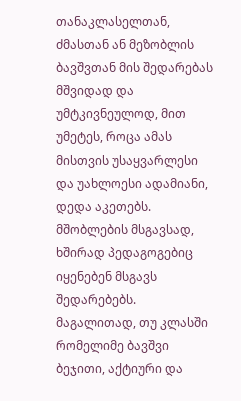თანაკლასელთან, ძმასთან ან მეზობლის ბავშვთან მის შედარებას მშვიდად და უმტკივნეულოდ, მით უმეტეს, როცა ამას მისთვის უსაყვარლესი და უახლოესი ადამიანი, დედა აკეთებს.
მშობლების მსგავსად, ხშირად პედაგოგებიც იყენებენ მსგავს შედარებებს. მაგალითად, თუ კლასში რომელიმე ბავშვი ბეჯითი, აქტიური და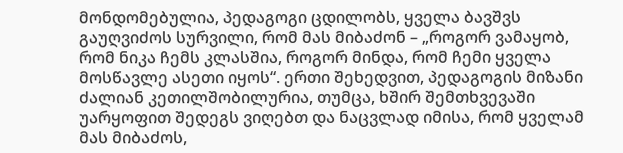მონდომებულია, პედაგოგი ცდილობს, ყველა ბავშვს გაუღვიძოს სურვილი, რომ მას მიბაძონ – „როგორ ვამაყობ, რომ ნიკა ჩემს კლასშია, როგორ მინდა, რომ ჩემი ყველა მოსწავლე ასეთი იყოს“. ერთი შეხედვით, პედაგოგის მიზანი ძალიან კეთილშობილურია, თუმცა, ხშირ შემთხვევაში უარყოფით შედეგს ვიღებთ და ნაცვლად იმისა, რომ ყველამ მას მიბაძოს,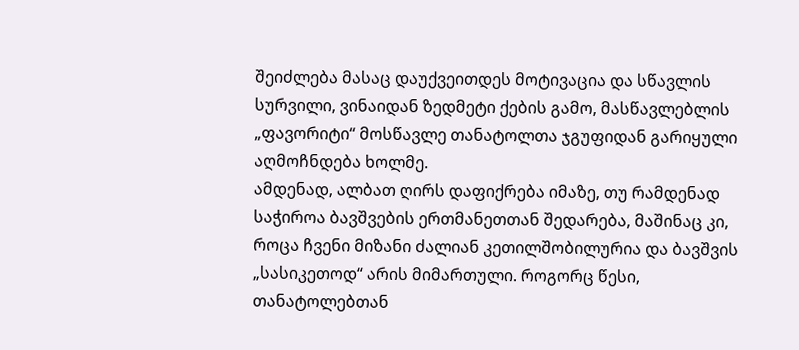შეიძლება მასაც დაუქვეითდეს მოტივაცია და სწავლის სურვილი, ვინაიდან ზედმეტი ქების გამო, მასწავლებლის „ფავორიტი“ მოსწავლე თანატოლთა ჯგუფიდან გარიყული აღმოჩნდება ხოლმე.
ამდენად, ალბათ ღირს დაფიქრება იმაზე, თუ რამდენად საჭიროა ბავშვების ერთმანეთთან შედარება, მაშინაც კი, როცა ჩვენი მიზანი ძალიან კეთილშობილურია და ბავშვის „სასიკეთოდ“ არის მიმართული. როგორც წესი, თანატოლებთან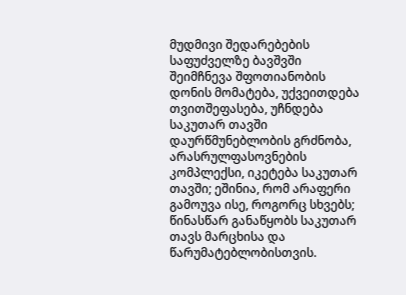მუდმივი შედარებების საფუძველზე ბავშვში შეიმჩნევა შფოთიანობის დონის მომატება, უქვეითდება თვითშეფასება, უჩნდება საკუთარ თავში დაურწმუნებლობის გრძნობა, არასრულფასოვნების კომპლექსი, იკეტება საკუთარ თავში; ეშინია, რომ არაფერი გამოუვა ისე, როგორც სხვებს; წინასწარ განაწყობს საკუთარ თავს მარცხისა და წარუმატებლობისთვის.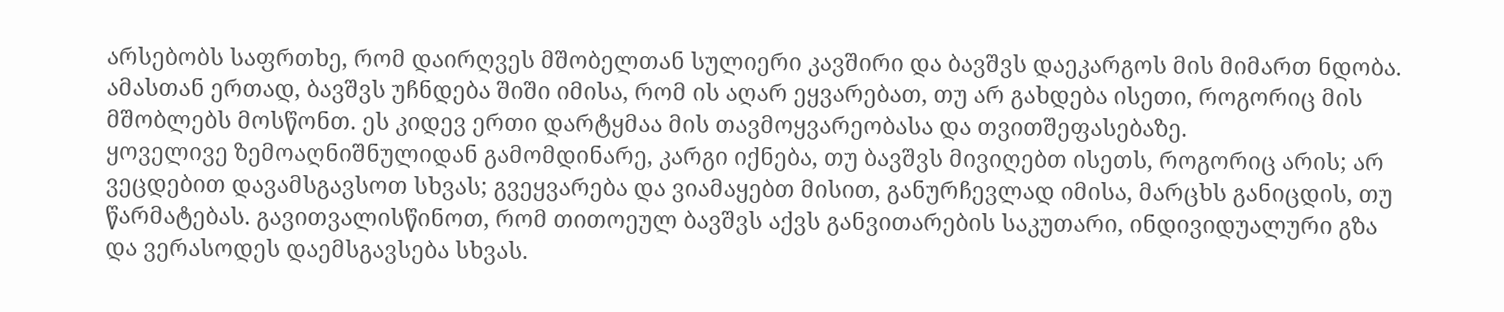არსებობს საფრთხე, რომ დაირღვეს მშობელთან სულიერი კავშირი და ბავშვს დაეკარგოს მის მიმართ ნდობა. ამასთან ერთად, ბავშვს უჩნდება შიში იმისა, რომ ის აღარ ეყვარებათ, თუ არ გახდება ისეთი, როგორიც მის მშობლებს მოსწონთ. ეს კიდევ ერთი დარტყმაა მის თავმოყვარეობასა და თვითშეფასებაზე.
ყოველივე ზემოაღნიშნულიდან გამომდინარე, კარგი იქნება, თუ ბავშვს მივიღებთ ისეთს, როგორიც არის; არ ვეცდებით დავამსგავსოთ სხვას; გვეყვარება და ვიამაყებთ მისით, განურჩევლად იმისა, მარცხს განიცდის, თუ წარმატებას. გავითვალისწინოთ, რომ თითოეულ ბავშვს აქვს განვითარების საკუთარი, ინდივიდუალური გზა და ვერასოდეს დაემსგავსება სხვას.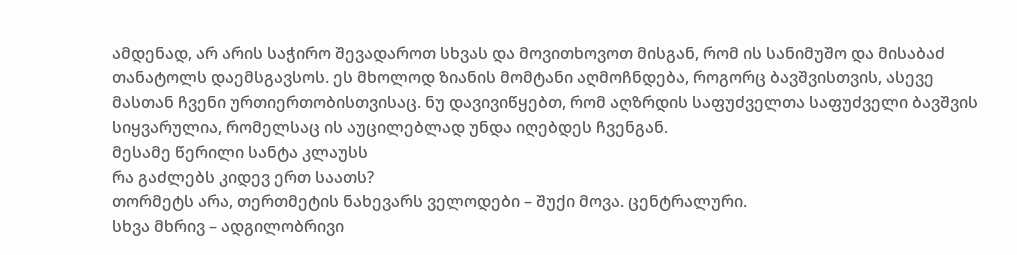ამდენად, არ არის საჭირო შევადაროთ სხვას და მოვითხოვოთ მისგან, რომ ის სანიმუშო და მისაბაძ თანატოლს დაემსგავსოს. ეს მხოლოდ ზიანის მომტანი აღმოჩნდება, როგორც ბავშვისთვის, ასევე მასთან ჩვენი ურთიერთობისთვისაც. ნუ დავივიწყებთ, რომ აღზრდის საფუძველთა საფუძველი ბავშვის სიყვარულია, რომელსაც ის აუცილებლად უნდა იღებდეს ჩვენგან.
მესამე წერილი სანტა კლაუსს
რა გაძლებს კიდევ ერთ საათს?
თორმეტს არა, თერთმეტის ნახევარს ველოდები – შუქი მოვა. ცენტრალური.
სხვა მხრივ – ადგილობრივი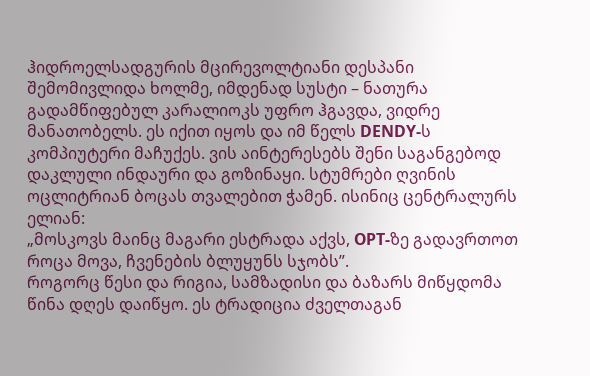ჰიდროელსადგურის მცირევოლტიანი დესპანი შემომივლიდა ხოლმე, იმდენად სუსტი – ნათურა გადამწიფებულ კარალიოკს უფრო ჰგავდა, ვიდრე მანათობელს. ეს იქით იყოს და იმ წელს DENDY-ს კომპიუტერი მაჩუქეს. ვის აინტერესებს შენი საგანგებოდ დაკლული ინდაური და გოზინაყი. სტუმრები ღვინის ოცლიტრიან ბოცას თვალებით ჭამენ. ისინიც ცენტრალურს ელიან:
„მოსკოვს მაინც მაგარი ესტრადა აქვს, ОРТ-ზე გადავრთოთ როცა მოვა, ჩვენების ბლუყუნს სჯობს”.
როგორც წესი და რიგია, სამზადისი და ბაზარს მიწყდომა წინა დღეს დაიწყო. ეს ტრადიცია ძველთაგან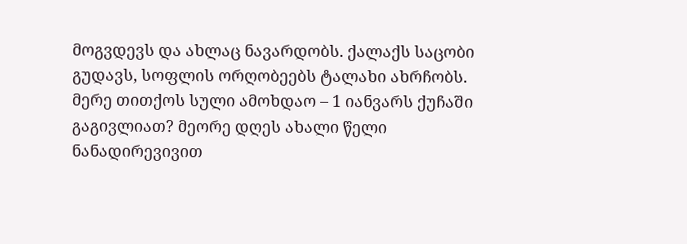მოგვდევს და ახლაც ნავარდობს. ქალაქს საცობი გუდავს, სოფლის ორღობეებს ტალახი ახრჩობს. მერე თითქოს სული ამოხდაო – 1 იანვარს ქუჩაში გაგივლიათ? მეორე დღეს ახალი წელი ნანადირევივით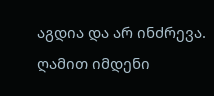აგდია და არ ინძრევა. ღამით იმდენი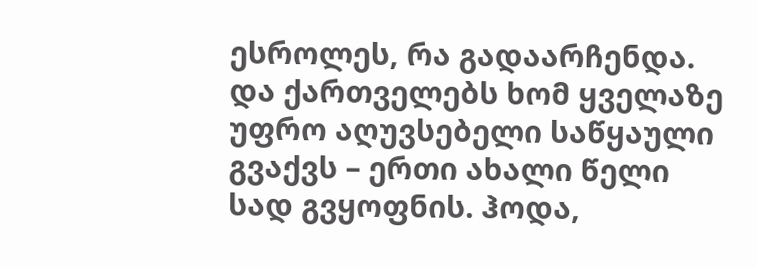ესროლეს, რა გადაარჩენდა. და ქართველებს ხომ ყველაზე უფრო აღუვსებელი საწყაული გვაქვს – ერთი ახალი წელი სად გვყოფნის. ჰოდა,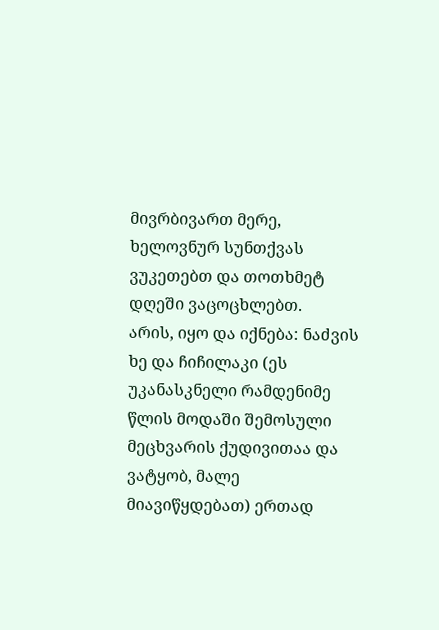მივრბივართ მერე, ხელოვნურ სუნთქვას ვუკეთებთ და თოთხმეტ დღეში ვაცოცხლებთ.
არის, იყო და იქნება: ნაძვის ხე და ჩიჩილაკი (ეს უკანასკნელი რამდენიმე წლის მოდაში შემოსული მეცხვარის ქუდივითაა და ვატყობ, მალე მიავიწყდებათ) ერთად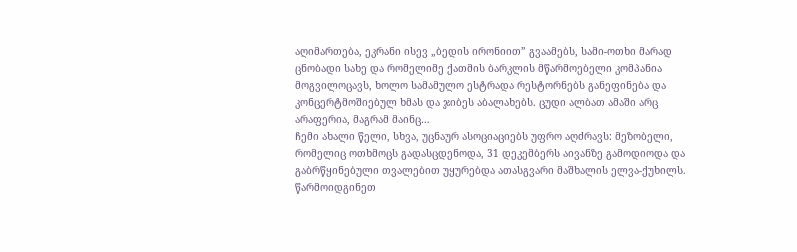აღიმართება, ეკრანი ისევ „ბედის ირონიით” გვაამებს, სამი-ოთხი მარად ცნობადი სახე და რომელიმე ქათმის ბარკლის მწარმოებელი კომპანია მოგვილოცავს, ხოლო სამამულო ესტრადა რესტორნებს განეფინება და კონცერტმოშიებულ ხმას და ჯიბეს აბალახებს. ცუდი ალბათ ამაში არც არაფერია, მაგრამ მაინც…
ჩემი ახალი წელი, სხვა, უცნაურ ასოციაციებს უფრო აღძრავს: მეზობელი, რომელიც ოთხმოცს გადასცდენოდა, 31 დეკემბერს აივანზე გამოდიოდა და გაბრწყინებული თვალებით უყურებდა ათასგვარი მაშხალის ელვა-ქუხილს. წარმოიდგინეთ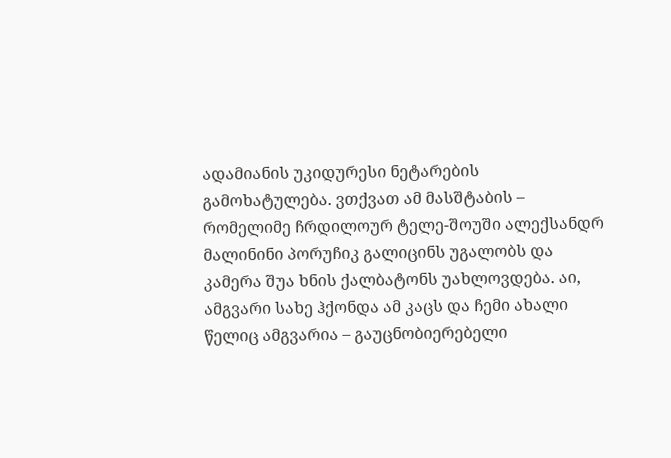ადამიანის უკიდურესი ნეტარების გამოხატულება. ვთქვათ ამ მასშტაბის – რომელიმე ჩრდილოურ ტელე-შოუში ალექსანდრ მალინინი პორუჩიკ გალიცინს უგალობს და კამერა შუა ხნის ქალბატონს უახლოვდება. აი, ამგვარი სახე ჰქონდა ამ კაცს და ჩემი ახალი წელიც ამგვარია – გაუცნობიერებელი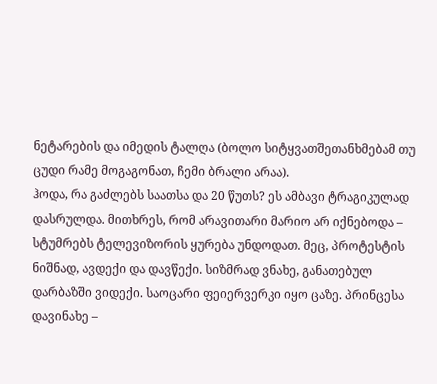ნეტარების და იმედის ტალღა (ბოლო სიტყვათშეთანხმებამ თუ ცუდი რამე მოგაგონათ, ჩემი ბრალი არაა).
ჰოდა, რა გაძლებს საათსა და 20 წუთს? ეს ამბავი ტრაგიკულად დასრულდა. მითხრეს, რომ არავითარი მარიო არ იქნებოდა – სტუმრებს ტელევიზორის ყურება უნდოდათ. მეც, პროტესტის ნიშნად, ავდექი და დავწექი. სიზმრად ვნახე, განათებულ დარბაზში ვიდექი. საოცარი ფეიერვერკი იყო ცაზე. პრინცესა დავინახე –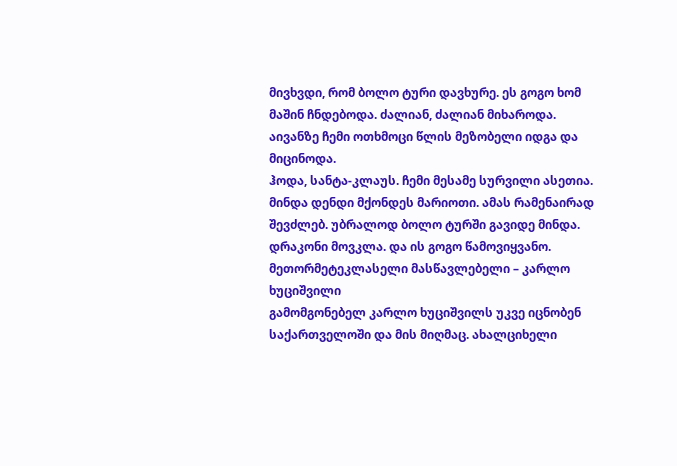მივხვდი, რომ ბოლო ტური დავხურე. ეს გოგო ხომ მაშინ ჩნდებოდა. ძალიან, ძალიან მიხაროდა. აივანზე ჩემი ოთხმოცი წლის მეზობელი იდგა და მიცინოდა.
ჰოდა, სანტა-კლაუს. ჩემი მესამე სურვილი ასეთია. მინდა დენდი მქონდეს მარიოთი. ამას რამენაირად შევძლებ. უბრალოდ ბოლო ტურში გავიდე მინდა. დრაკონი მოვკლა. და ის გოგო წამოვიყვანო.
მეთორმეტეკლასელი მასწავლებელი – კარლო ხუციშვილი
გამომგონებელ კარლო ხუციშვილს უკვე იცნობენ საქართველოში და მის მიღმაც. ახალციხელი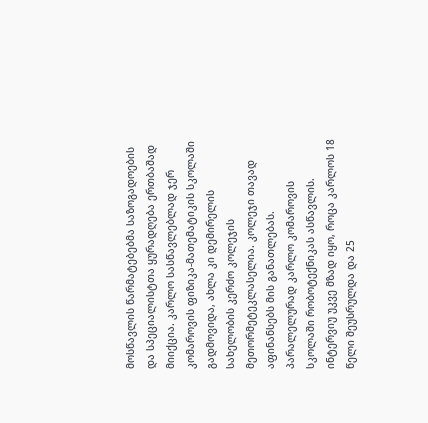მოსწავლის წარმატებებმა საზოგადოების და სპეციალისტთა ყურადღება ერთბაშად მიიქცია. კარლო სასწავლებლად ჯერ კომაროვის ფიზიკა-მათემატიკის სკოლაში გადმოვიდა, ახლა კი დემირელის სახელობის კერძო კოლეჯის მეთორმეტეკლასელია. კოლეჯი თავად აფინანსებს მის განათლებას. პარალელურად კარლო კომაროვის სკოლაში რობოტექნიკას ასწავლის. ინტერვიუ უკვე მზად იყო, როცა კარლოს 18 წელი შეუსრულდა და 25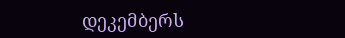დეკემბერს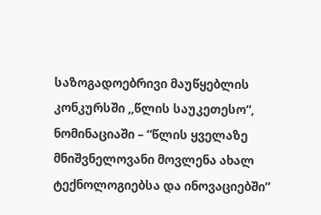საზოგადოებრივი მაუწყებლის კონკურსში ,,წლის საუკეთესო“, ნომინაციაში – “წლის ყველაზე მნიშვნელოვანი მოვლენა ახალ ტექნოლოგიებსა და ინოვაციებში”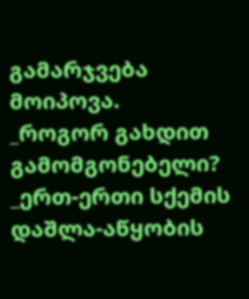გამარჯვება მოიპოვა.
_როგორ გახდით გამომგონებელი?
_ერთ-ერთი სქემის დაშლა-აწყობის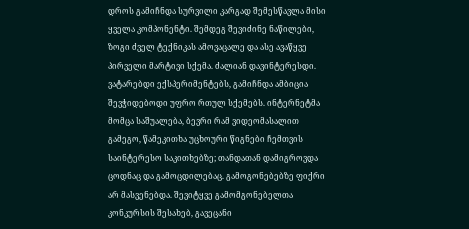დროს გამიჩნდა სურვილი კარგად შემესწავლა მისი ყველა კომპონენტი. შემდეგ შევიძინე ნაწილები, ზოგი ძველ ტექნიკას ამოვაცალე და ასე ავაწყვე პირველი მარტივი სქემა. ძალიან დავინტერესდი. ვატარებდი ექსპერიმენტებს, გამიჩნდა ამბიცია შევჭიდებოდი უფრო რთულ სქემებს. ინტერნეტმა მომცა საშუალება, ბევრი რამ ვიდეომასალით გამეგო, წამეკითხა უცხოური წიგნები ჩემთვის საინტერესო საკითხებზე; თანდათან დამიგროვდა ცოდნაც და გამოცდილებაც. გამოგონებებზე ფიქრი არ მასვენებდა. შევიტყვე გამომგონებელთა კონკურსის შესახებ, გავეცანი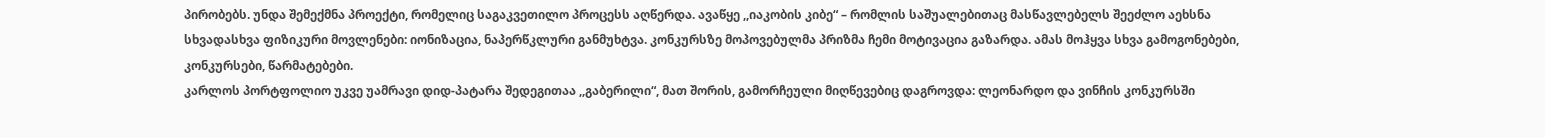პირობებს. უნდა შემექმნა პროექტი, რომელიც საგაკვეთილო პროცესს აღწერდა. ავაწყე ,,იაკობის კიბე“ – რომლის საშუალებითაც მასწავლებელს შეეძლო აეხსნა სხვადასხვა ფიზიკური მოვლენები: იონიზაცია, ნაპერწკლური განმუხტვა. კონკურსზე მოპოვებულმა პრიზმა ჩემი მოტივაცია გაზარდა. ამას მოჰყვა სხვა გამოგონებები, კონკურსები, წარმატებები.
კარლოს პორტფოლიო უკვე უამრავი დიდ-პატარა შედეგითაა ,,გაბერილი“, მათ შორის, გამორჩეული მიღწევებიც დაგროვდა: ლეონარდო და ვინჩის კონკურსში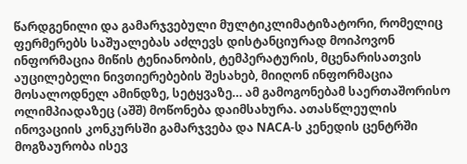წარდგენილი და გამარჯვებული მულტიკლიმატიზატორი, რომელიც ფერმერებს საშუალებას აძლევს დისტანციურად მოიპოვონ ინფორმაცია მიწის ტენიანობის, ტემპერატურის, მცენარისათვის აუცილებელი ნივთიერებების შესახებ, მიიღონ ინფორმაცია მოსალოდნელ ამინდზე, სეტყვაზე… ამ გამოგონებამ საერთაშორისო ოლიმპიადაზეც (აშშ) მოწონება დაიმსახურა. ათასწლეულის ინოვაციის კონკურსში გამარჯვება და NACA-ს კენედის ცენტრში მოგზაურობა ისევ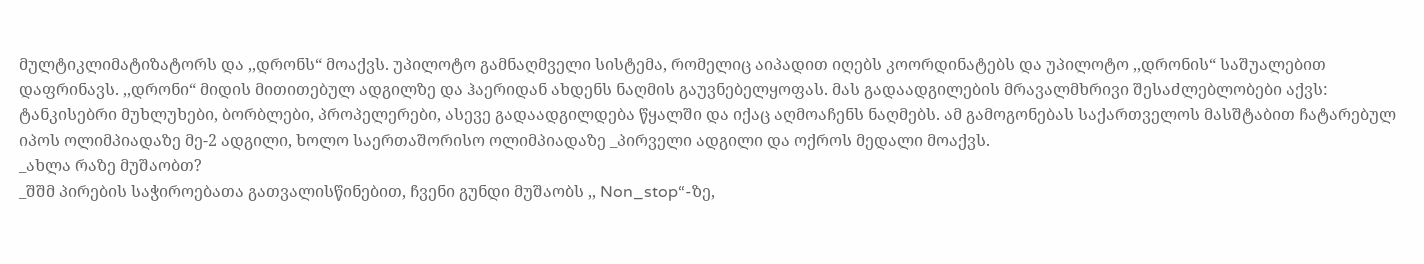მულტიკლიმატიზატორს და ,,დრონს“ მოაქვს. უპილოტო გამნაღმველი სისტემა, რომელიც აიპადით იღებს კოორდინატებს და უპილოტო ,,დრონის“ საშუალებით დაფრინავს. ,,დრონი“ მიდის მითითებულ ადგილზე და ჰაერიდან ახდენს ნაღმის გაუვნებელყოფას. მას გადაადგილების მრავალმხრივი შესაძლებლობები აქვს: ტანკისებრი მუხლუხები, ბორბლები, პროპელერები, ასევე გადაადგილდება წყალში და იქაც აღმოაჩენს ნაღმებს. ამ გამოგონებას საქართველოს მასშტაბით ჩატარებულ იპოს ოლიმპიადაზე მე-2 ადგილი, ხოლო საერთაშორისო ოლიმპიადაზე _პირველი ადგილი და ოქროს მედალი მოაქვს.
_ახლა რაზე მუშაობთ?
_შშმ პირების საჭიროებათა გათვალისწინებით, ჩვენი გუნდი მუშაობს ,, Non_stop“-ზე,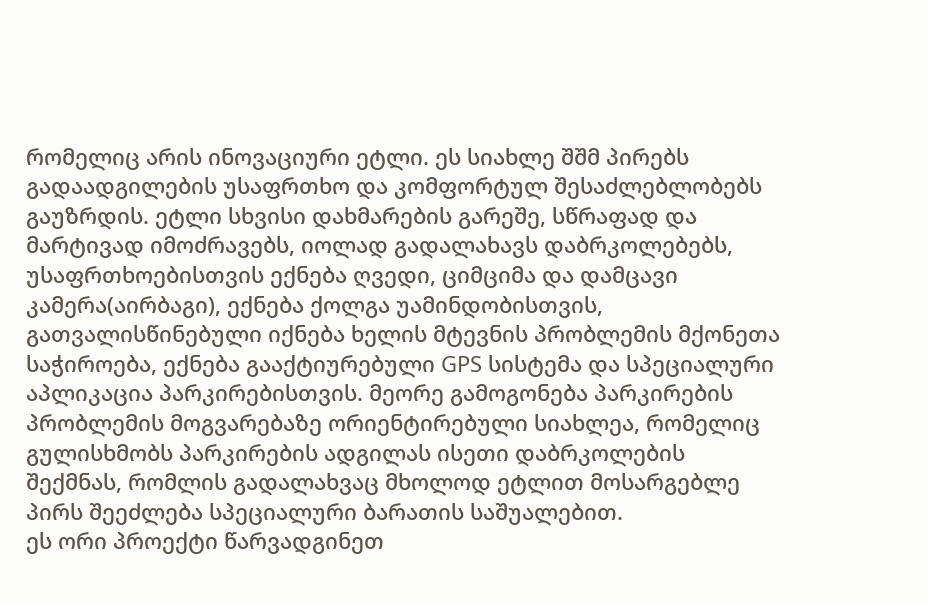რომელიც არის ინოვაციური ეტლი. ეს სიახლე შშმ პირებს გადაადგილების უსაფრთხო და კომფორტულ შესაძლებლობებს გაუზრდის. ეტლი სხვისი დახმარების გარეშე, სწრაფად და მარტივად იმოძრავებს, იოლად გადალახავს დაბრკოლებებს, უსაფრთხოებისთვის ექნება ღვედი, ციმციმა და დამცავი კამერა(აირბაგი), ექნება ქოლგა უამინდობისთვის, გათვალისწინებული იქნება ხელის მტევნის პრობლემის მქონეთა საჭიროება, ექნება გააქტიურებული GPS სისტემა და სპეციალური აპლიკაცია პარკირებისთვის. მეორე გამოგონება პარკირების პრობლემის მოგვარებაზე ორიენტირებული სიახლეა, რომელიც გულისხმობს პარკირების ადგილას ისეთი დაბრკოლების შექმნას, რომლის გადალახვაც მხოლოდ ეტლით მოსარგებლე პირს შეეძლება სპეციალური ბარათის საშუალებით.
ეს ორი პროექტი წარვადგინეთ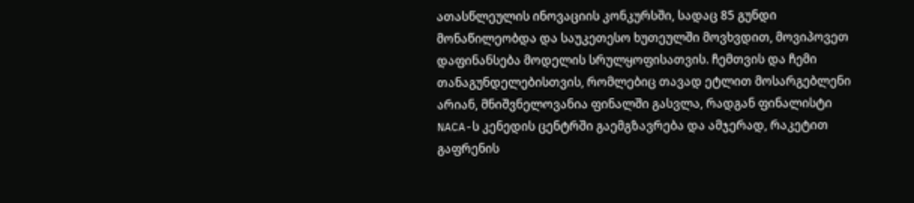ათასწლეულის ინოვაციის კონკურსში, სადაც 85 გუნდი მონაწილეობდა და საუკეთესო ხუთეულში მოვხვდით, მოვიპოვეთ დაფინანსება მოდელის სრულყოფისათვის. ჩემთვის და ჩემი თანაგუნდელებისთვის, რომლებიც თავად ეტლით მოსარგებლენი არიან, მნიშვნელოვანია ფინალში გასვლა, რადგან ფინალისტი NACA-ს კენედის ცენტრში გაემგზავრება და ამჯერად, რაკეტით გაფრენის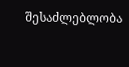შესაძლებლობა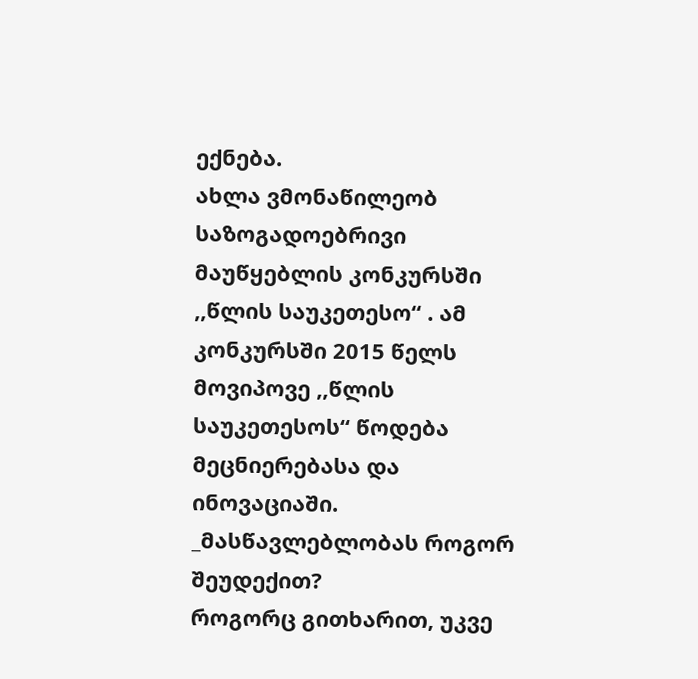ექნება.
ახლა ვმონაწილეობ საზოგადოებრივი მაუწყებლის კონკურსში ,,წლის საუკეთესო“ . ამ კონკურსში 2015 წელს მოვიპოვე ,,წლის საუკეთესოს“ წოდება მეცნიერებასა და ინოვაციაში.
_მასწავლებლობას როგორ შეუდექით?
როგორც გითხარით, უკვე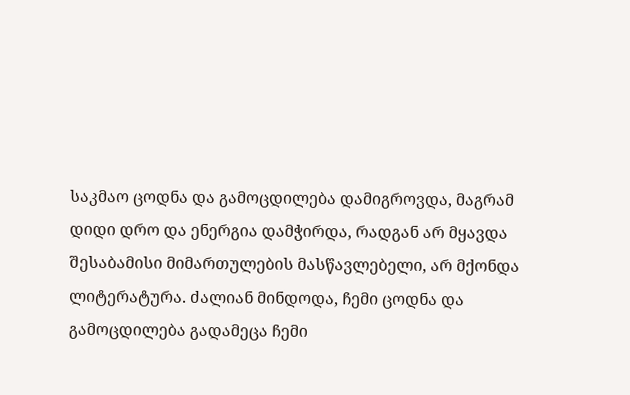საკმაო ცოდნა და გამოცდილება დამიგროვდა, მაგრამ დიდი დრო და ენერგია დამჭირდა, რადგან არ მყავდა შესაბამისი მიმართულების მასწავლებელი, არ მქონდა ლიტერატურა. ძალიან მინდოდა, ჩემი ცოდნა და გამოცდილება გადამეცა ჩემი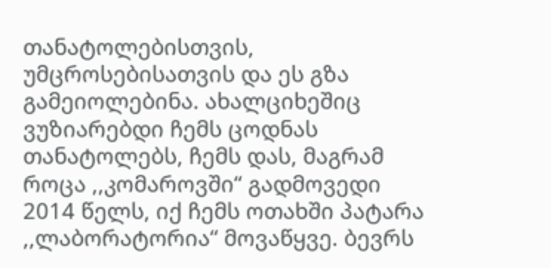თანატოლებისთვის, უმცროსებისათვის და ეს გზა გამეიოლებინა. ახალციხეშიც ვუზიარებდი ჩემს ცოდნას თანატოლებს, ჩემს დას, მაგრამ როცა ,,კომაროვში“ გადმოვედი 2014 წელს, იქ ჩემს ოთახში პატარა ,,ლაბორატორია“ მოვაწყვე. ბევრს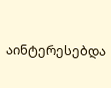აინტერესებდა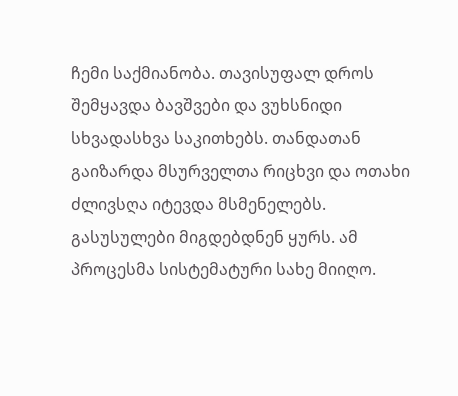ჩემი საქმიანობა. თავისუფალ დროს შემყავდა ბავშვები და ვუხსნიდი სხვადასხვა საკითხებს. თანდათან გაიზარდა მსურველთა რიცხვი და ოთახი ძლივსღა იტევდა მსმენელებს. გასუსულები მიგდებდნენ ყურს. ამ პროცესმა სისტემატური სახე მიიღო.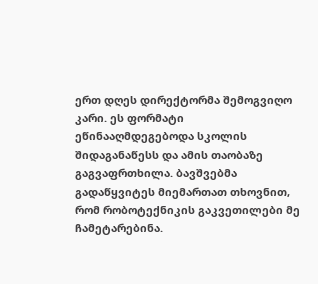ერთ დღეს დირექტორმა შემოგვიღო კარი. ეს ფორმატი ეწინააღმდეგებოდა სკოლის შიდაგანაწესს და ამის თაობაზე გაგვაფრთხილა. ბავშვებმა გადაწყვიტეს მიემართათ თხოვნით, რომ რობოტექნიკის გაკვეთილები მე ჩამეტარებინა.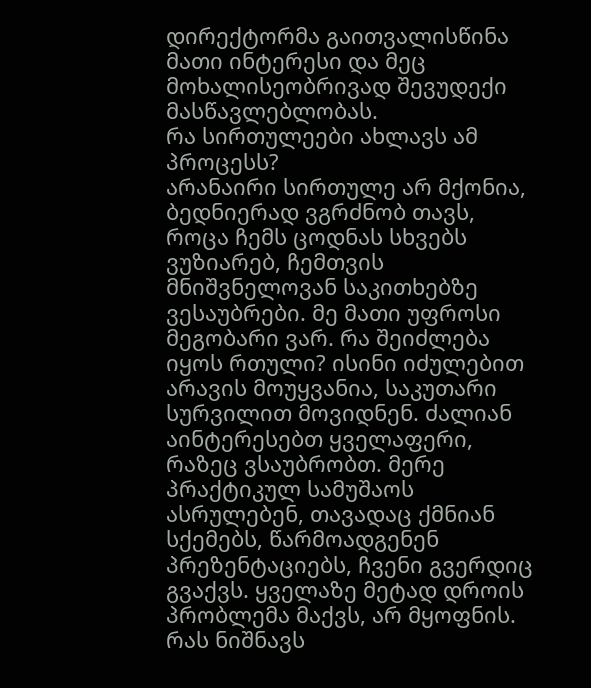დირექტორმა გაითვალისწინა მათი ინტერესი და მეც მოხალისეობრივად შევუდექი მასწავლებლობას.
რა სირთულეები ახლავს ამ პროცესს?
არანაირი სირთულე არ მქონია, ბედნიერად ვგრძნობ თავს, როცა ჩემს ცოდნას სხვებს ვუზიარებ, ჩემთვის მნიშვნელოვან საკითხებზე ვესაუბრები. მე მათი უფროსი მეგობარი ვარ. რა შეიძლება იყოს რთული? ისინი იძულებით არავის მოუყვანია, საკუთარი სურვილით მოვიდნენ. ძალიან აინტერესებთ ყველაფერი, რაზეც ვსაუბრობთ. მერე პრაქტიკულ სამუშაოს ასრულებენ, თავადაც ქმნიან სქემებს, წარმოადგენენ პრეზენტაციებს, ჩვენი გვერდიც გვაქვს. ყველაზე მეტად დროის პრობლემა მაქვს, არ მყოფნის.
რას ნიშნავს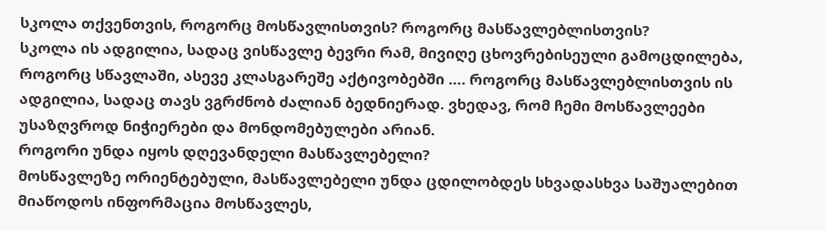სკოლა თქვენთვის, როგორც მოსწავლისთვის? როგორც მასწავლებლისთვის?
სკოლა ის ადგილია, სადაც ვისწავლე ბევრი რამ, მივიღე ცხოვრებისეული გამოცდილება, როგორც სწავლაში, ასევე კლასგარეშე აქტივობებში …. როგორც მასწავლებლისთვის ის ადგილია, სადაც თავს ვგრძნობ ძალიან ბედნიერად. ვხედავ, რომ ჩემი მოსწავლეები უსაზღვროდ ნიჭიერები და მონდომებულები არიან.
როგორი უნდა იყოს დღევანდელი მასწავლებელი?
მოსწავლეზე ორიენტებული, მასწავლებელი უნდა ცდილობდეს სხვადასხვა საშუალებით მიაწოდოს ინფორმაცია მოსწავლეს,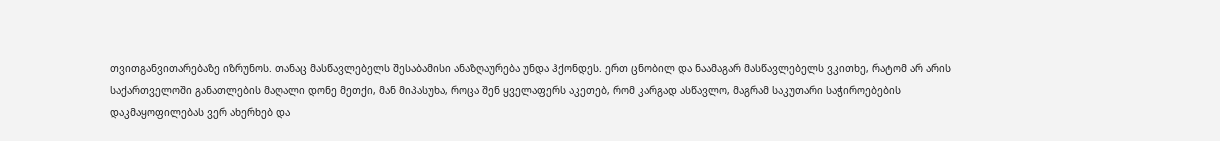თვითგანვითარებაზე იზრუნოს. თანაც მასწავლებელს შესაბამისი ანაზღაურება უნდა ჰქონდეს. ერთ ცნობილ და ნაამაგარ მასწავლებელს ვკითხე, რატომ არ არის საქართველოში განათლების მაღალი დონე მეთქი, მან მიპასუხა, როცა შენ ყველაფერს აკეთებ, რომ კარგად ასწავლო, მაგრამ საკუთარი საჭიროებების დაკმაყოფილებას ვერ ახერხებ და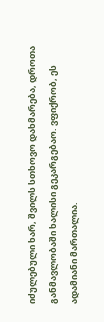იძულებული ხარ, შვილს სთხოვო დახმარება, დროთა განმავლობაში ხალისი გეკარგებაო. ვფიქრობ, ეს ადამიანი მართალია.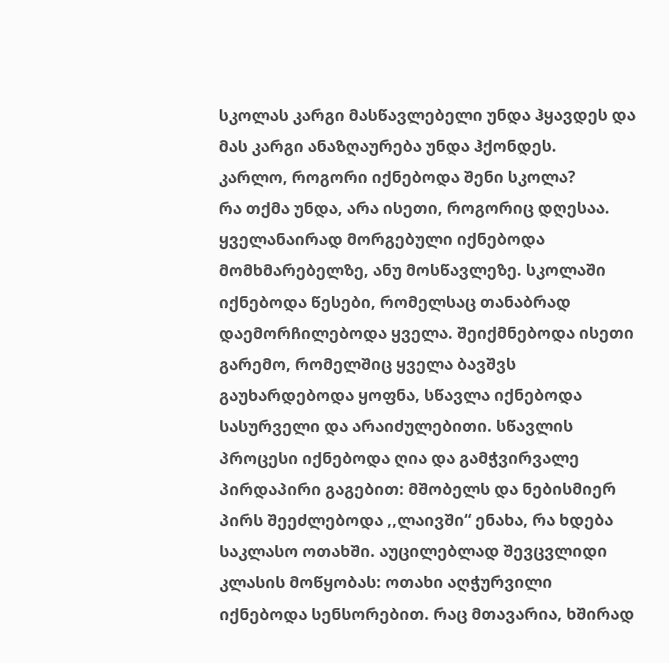სკოლას კარგი მასწავლებელი უნდა ჰყავდეს და მას კარგი ანაზღაურება უნდა ჰქონდეს.
კარლო, როგორი იქნებოდა შენი სკოლა?
რა თქმა უნდა, არა ისეთი, როგორიც დღესაა. ყველანაირად მორგებული იქნებოდა მომხმარებელზე, ანუ მოსწავლეზე. სკოლაში იქნებოდა წესები, რომელსაც თანაბრად დაემორჩილებოდა ყველა. შეიქმნებოდა ისეთი გარემო, რომელშიც ყველა ბავშვს გაუხარდებოდა ყოფნა, სწავლა იქნებოდა სასურველი და არაიძულებითი. სწავლის პროცესი იქნებოდა ღია და გამჭვირვალე პირდაპირი გაგებით: მშობელს და ნებისმიერ პირს შეეძლებოდა ,,ლაივში“ ენახა, რა ხდება საკლასო ოთახში. აუცილებლად შევცვლიდი კლასის მოწყობას: ოთახი აღჭურვილი იქნებოდა სენსორებით. რაც მთავარია, ხშირად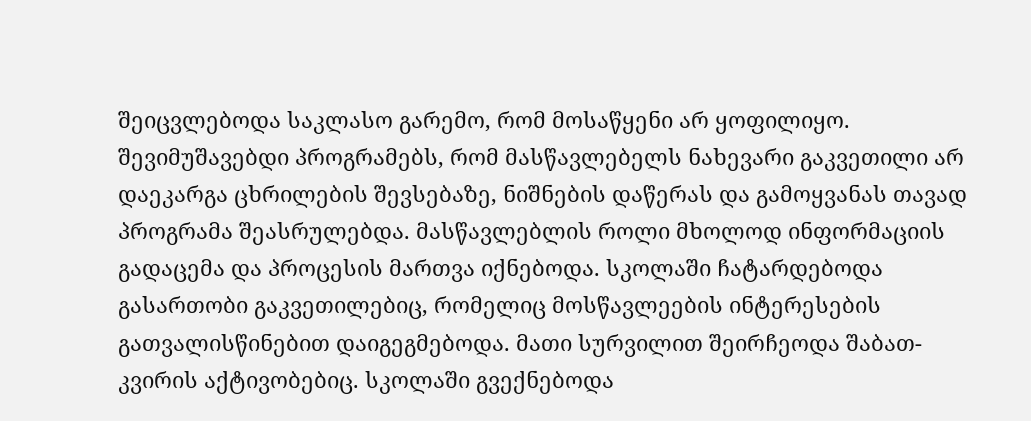შეიცვლებოდა საკლასო გარემო, რომ მოსაწყენი არ ყოფილიყო. შევიმუშავებდი პროგრამებს, რომ მასწავლებელს ნახევარი გაკვეთილი არ დაეკარგა ცხრილების შევსებაზე, ნიშნების დაწერას და გამოყვანას თავად პროგრამა შეასრულებდა. მასწავლებლის როლი მხოლოდ ინფორმაციის გადაცემა და პროცესის მართვა იქნებოდა. სკოლაში ჩატარდებოდა გასართობი გაკვეთილებიც, რომელიც მოსწავლეების ინტერესების გათვალისწინებით დაიგეგმებოდა. მათი სურვილით შეირჩეოდა შაბათ-კვირის აქტივობებიც. სკოლაში გვექნებოდა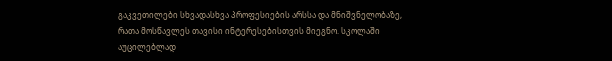გაკვეთილები სხვადასხვა პროფესიების არსსა და მნიშვნელობაზე, რათა მოსწავლეს თავისი ინტერესებისთვის მიეგნო. სკოლაში აუცილებლად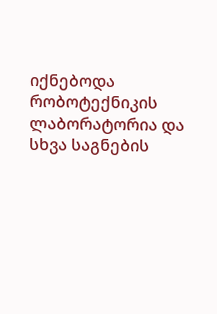იქნებოდა რობოტექნიკის ლაბორატორია და სხვა საგნების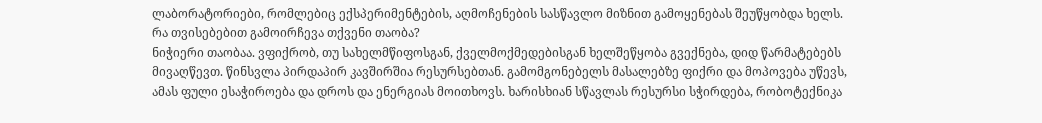ლაბორატორიები, რომლებიც ექსპერიმენტების, აღმოჩენების სასწავლო მიზნით გამოყენებას შეუწყობდა ხელს.
რა თვისებებით გამოირჩევა თქვენი თაობა?
ნიჭიერი თაობაა. ვფიქრობ, თუ სახელმწიფოსგან, ქველმოქმედებისგან ხელშეწყობა გვექნება, დიდ წარმატებებს მივაღწევთ. წინსვლა პირდაპირ კავშირშია რესურსებთან. გამომგონებელს მასალებზე ფიქრი და მოპოვება უწევს, ამას ფული ესაჭიროება და დროს და ენერგიას მოითხოვს. ხარისხიან სწავლას რესურსი სჭირდება, რობოტექნიკა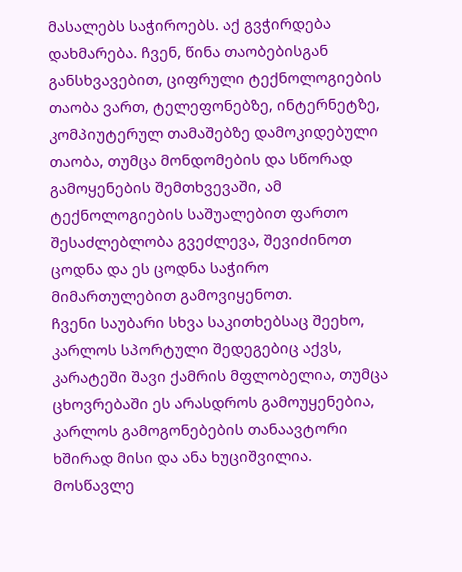მასალებს საჭიროებს. აქ გვჭირდება დახმარება. ჩვენ, წინა თაობებისგან განსხვავებით, ციფრული ტექნოლოგიების თაობა ვართ, ტელეფონებზე, ინტერნეტზე, კომპიუტერულ თამაშებზე დამოკიდებული თაობა, თუმცა მონდომების და სწორად გამოყენების შემთხვევაში, ამ ტექნოლოგიების საშუალებით ფართო შესაძლებლობა გვეძლევა, შევიძინოთ ცოდნა და ეს ცოდნა საჭირო მიმართულებით გამოვიყენოთ.
ჩვენი საუბარი სხვა საკითხებსაც შეეხო, კარლოს სპორტული შედეგებიც აქვს, კარატეში შავი ქამრის მფლობელია, თუმცა ცხოვრებაში ეს არასდროს გამოუყენებია, კარლოს გამოგონებების თანაავტორი ხშირად მისი და ანა ხუციშვილია. მოსწავლე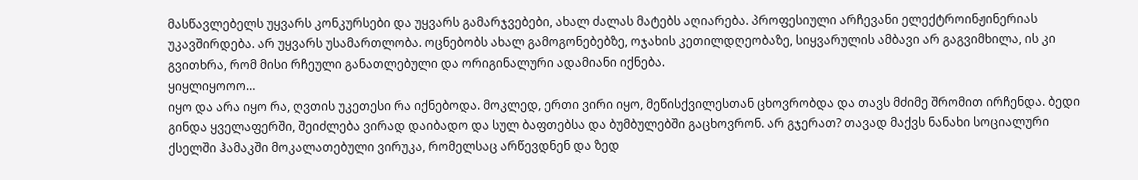მასწავლებელს უყვარს კონკურსები და უყვარს გამარჯვებები, ახალ ძალას მატებს აღიარება. პროფესიული არჩევანი ელექტროინჟინერიას უკავშირდება. არ უყვარს უსამართლობა. ოცნებობს ახალ გამოგონებებზე, ოჯახის კეთილდღეობაზე, სიყვარულის ამბავი არ გაგვიმხილა, ის კი გვითხრა, რომ მისი რჩეული განათლებული და ორიგინალური ადამიანი იქნება.
ყიყლიყოოო…
იყო და არა იყო რა, ღვთის უკეთესი რა იქნებოდა. მოკლედ, ერთი ვირი იყო, მეწისქვილესთან ცხოვრობდა და თავს მძიმე შრომით ირჩენდა. ბედი გინდა ყველაფერში, შეიძლება ვირად დაიბადო და სულ ბაფთებსა და ბუმბულებში გაცხოვრონ. არ გჯერათ? თავად მაქვს ნანახი სოციალური ქსელში ჰამაკში მოკალათებული ვირუკა, რომელსაც არწევდნენ და ზედ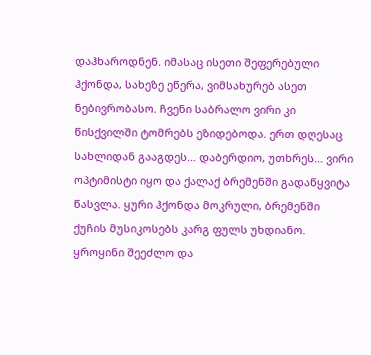დაჰხაროდნენ. იმასაც ისეთი შეფერებული ჰქონდა, სახეზე ეწერა, ვიმსახურებ ასეთ ნებივრობასო. ჩვენი საბრალო ვირი კი წისქვილში ტომრებს ეზიდებოდა. ერთ დღესაც სახლიდან გააგდეს… დაბერდიო, უთხრეს… ვირი ოპტიმისტი იყო და ქალაქ ბრემენში გადაწყვიტა წასვლა. ყური ჰქონდა მოკრული, ბრემენში ქუჩის მუსიკოსებს კარგ ფულს უხდიანო. ყროყინი შეეძლო და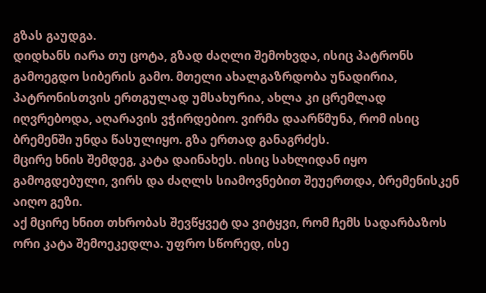გზას გაუდგა.
დიდხანს იარა თუ ცოტა, გზად ძაღლი შემოხვდა, ისიც პატრონს გამოეგდო სიბერის გამო. მთელი ახალგაზრდობა უნადირია, პატრონისთვის ერთგულად უმსახურია, ახლა კი ცრემლად იღვრებოდა, აღარავის ვჭირდებიო. ვირმა დაარწმუნა, რომ ისიც ბრემენში უნდა წასულიყო. გზა ერთად განაგრძეს.
მცირე ხნის შემდეგ, კატა დაინახეს. ისიც სახლიდან იყო გამოგდებული, ვირს და ძაღლს სიამოვნებით შეუერთდა, ბრემენისკენ აიღო გეზი.
აქ მცირე ხნით თხრობას შევწყვეტ და ვიტყვი, რომ ჩემს სადარბაზოს ორი კატა შემოეკედლა. უფრო სწორედ, ისე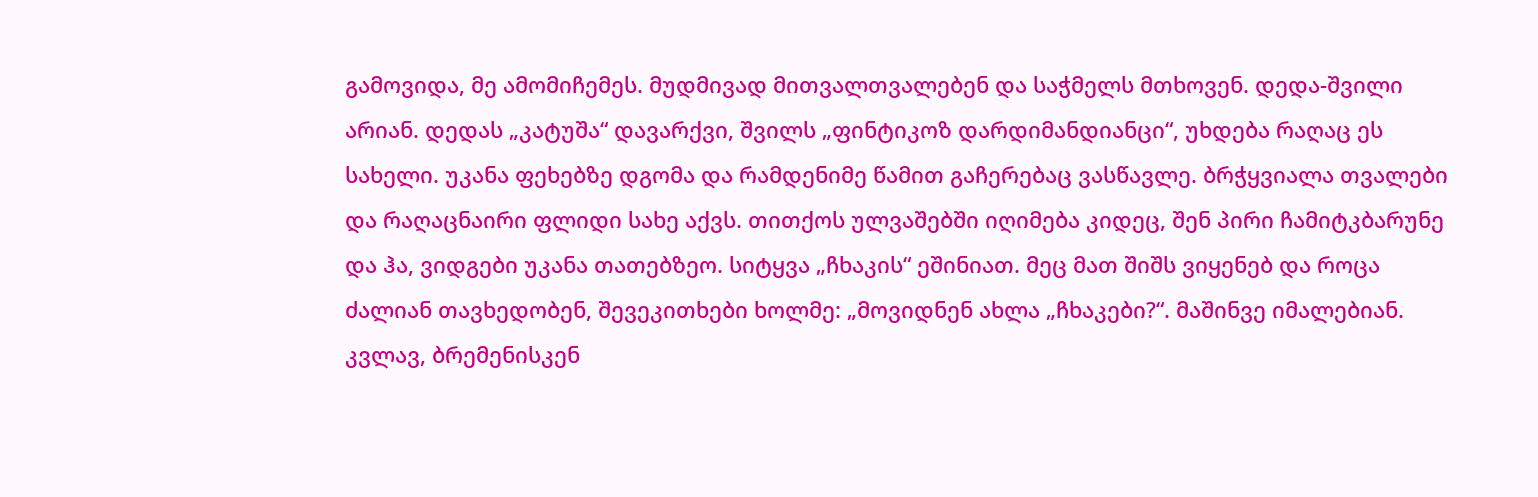გამოვიდა, მე ამომიჩემეს. მუდმივად მითვალთვალებენ და საჭმელს მთხოვენ. დედა-შვილი არიან. დედას „კატუშა“ დავარქვი, შვილს „ფინტიკოზ დარდიმანდიანცი“, უხდება რაღაც ეს სახელი. უკანა ფეხებზე დგომა და რამდენიმე წამით გაჩერებაც ვასწავლე. ბრჭყვიალა თვალები და რაღაცნაირი ფლიდი სახე აქვს. თითქოს ულვაშებში იღიმება კიდეც, შენ პირი ჩამიტკბარუნე და ჰა, ვიდგები უკანა თათებზეო. სიტყვა „ჩხაკის“ ეშინიათ. მეც მათ შიშს ვიყენებ და როცა ძალიან თავხედობენ, შევეკითხები ხოლმე: „მოვიდნენ ახლა „ჩხაკები?“. მაშინვე იმალებიან.
კვლავ, ბრემენისკენ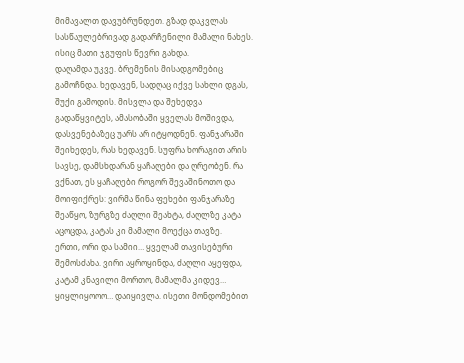მიმავალთ დავუბრუნდეთ. გზად დაკვლას სასწაულებრივად გადარჩენილი მამალი ნახეს. ისიც მათი ჯგუფის წევრი გახდა.
დაღამდა უკვე. ბრემენის მისადგომებიც გამოჩნდა. ხედავენ, სადღაც იქვე სახლი დგას, შუქი გამოდის. მისვლა და შეხედვა გადაწყვიტეს, ამასობაში ყველას მოშივდა, დასვენებაზეც უარს არ იტყოდნენ. ფანჯარაში შეიხედეს, რას ხედავენ. სუფრა ხორაგით არის სავსე, დამსხდარან ყაჩაღები და ღრეობენ. რა ვქნათ, ეს ყაჩაღები როგორ შევაშინოთო და მოიფიქრეს: ვირმა წინა ფეხები ფანჯარაზე შეაწყო, ზურგზე ძაღლი შეახტა, ძაღლზე კატა აცოცდა, კატას კი მამალი მოექცა თავზე.
ერთი, ორი და სამიი… ყველამ თავისებური შემოსძახა. ვირი აყროყინდა, ძაღლი აყეფდა, კატამ კნავილი მორთო, მამალმა კიდევ… ყიყლიყოოო… დაიყივლა. ისეთი მონდომებით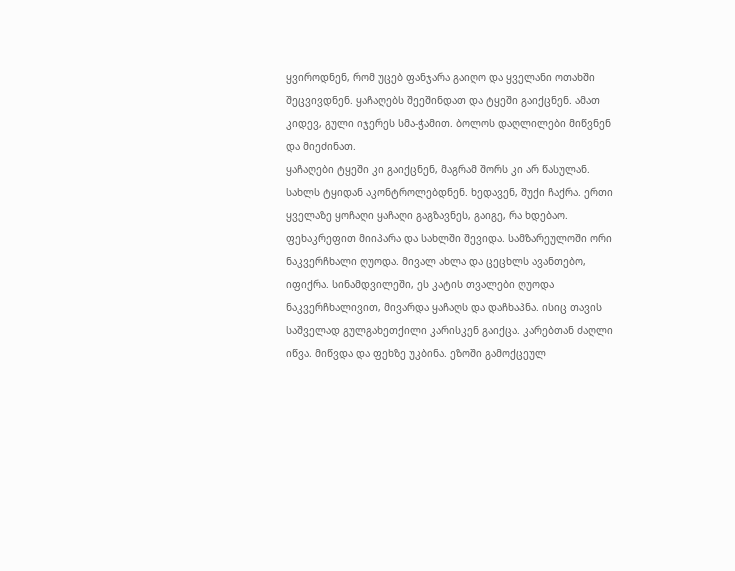ყვიროდნენ, რომ უცებ ფანჯარა გაიღო და ყველანი ოთახში შეცვივდნენ. ყაჩაღებს შეეშინდათ და ტყეში გაიქცნენ. ამათ კიდევ, გული იჯერეს სმა-ჭამით. ბოლოს დაღლილები მიწვნენ და მიეძინათ.
ყაჩაღები ტყეში კი გაიქცნენ, მაგრამ შორს კი არ წასულან. სახლს ტყიდან აკონტროლებდნენ. ხედავენ, შუქი ჩაქრა. ერთი ყველაზე ყოჩაღი ყაჩაღი გაგზავნეს, გაიგე, რა ხდებაო. ფეხაკრეფით მიიპარა და სახლში შევიდა. სამზარეულოში ორი ნაკვერჩხალი ღუოდა. მივალ ახლა და ცეცხლს ავანთებო, იფიქრა. სინამდვილეში, ეს კატის თვალები ღუოდა ნაკვერჩხალივით, მივარდა ყაჩაღს და დაჩხაპნა. ისიც თავის საშველად გულგახეთქილი კარისკენ გაიქცა. კარებთან ძაღლი იწვა. მიწვდა და ფეხზე უკბინა. ეზოში გამოქცეულ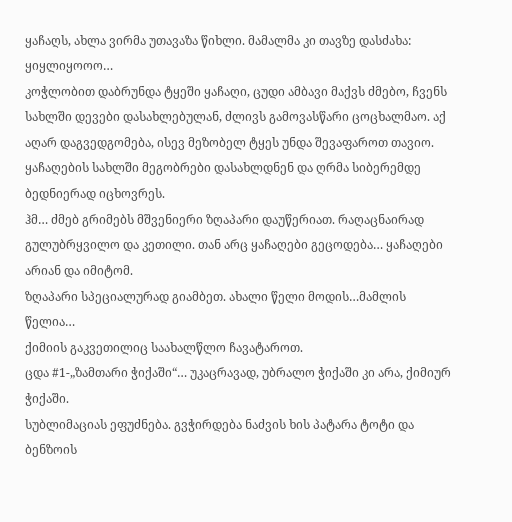ყაჩაღს, ახლა ვირმა უთავაზა წიხლი. მამალმა კი თავზე დასძახა: ყიყლიყოოო…
კოჭლობით დაბრუნდა ტყეში ყაჩაღი, ცუდი ამბავი მაქვს ძმებო, ჩვენს სახლში დევები დასახლებულან, ძლივს გამოვასწარი ცოცხალმაო. აქ აღარ დაგვედგომება, ისევ მეზობელ ტყეს უნდა შევაფაროთ თავიო.
ყაჩაღების სახლში მეგობრები დასახლდნენ და ღრმა სიბერემდე ბედნიერად იცხოვრეს.
ჰმ… ძმებ გრიმებს მშვენიერი ზღაპარი დაუწერიათ. რაღაცნაირად გულუბრყვილო და კეთილი. თან არც ყაჩაღები გეცოდება… ყაჩაღები არიან და იმიტომ.
ზღაპარი სპეციალურად გიამბეთ. ახალი წელი მოდის…მამლის წელია…
ქიმიის გაკვეთილიც საახალწლო ჩავატაროთ.
ცდა #1-„ზამთარი ჭიქაში“… უკაცრავად, უბრალო ჭიქაში კი არა, ქიმიურ ჭიქაში.
სუბლიმაციას ეფუძნება. გვჭირდება ნაძვის ხის პატარა ტოტი და ბენზოის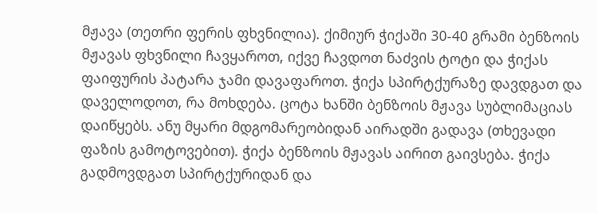მჟავა (თეთრი ფერის ფხვნილია). ქიმიურ ჭიქაში 30-40 გრამი ბენზოის მჟავას ფხვნილი ჩავყაროთ, იქვე ჩავდოთ ნაძვის ტოტი და ჭიქას ფაიფურის პატარა ჯამი დავაფაროთ. ჭიქა სპირტქურაზე დავდგათ და დაველოდოთ, რა მოხდება. ცოტა ხანში ბენზოის მჟავა სუბლიმაციას დაიწყებს. ანუ მყარი მდგომარეობიდან აირადში გადავა (თხევადი ფაზის გამოტოვებით). ჭიქა ბენზოის მჟავას აირით გაივსება. ჭიქა გადმოვდგათ სპირტქურიდან და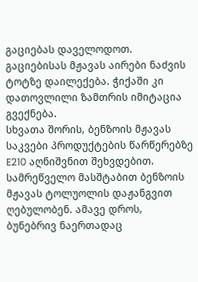გაციებას დაველოდოთ. გაციებისას მჟავას აირები ნაძვის ტოტზე დაილექება. ჭიქაში კი დათოვლილი ზამთრის იმიტაცია გვექნება.
სხვათა შორის, ბენზოის მჟავას საკვები პროდუქტების წარწერებზე E210 აღნიშვნით შეხვდებით. სამრეწველო მასშტაბით ბენზოის მჟავას ტოლუოლის დაჟანგვით ღებულობენ. ამავე დროს, ბუნებრივ ნაერთადაც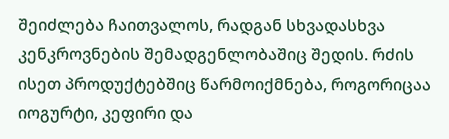შეიძლება ჩაითვალოს, რადგან სხვადასხვა კენკროვნების შემადგენლობაშიც შედის. რძის ისეთ პროდუქტებშიც წარმოიქმნება, როგორიცაა იოგურტი, კეფირი და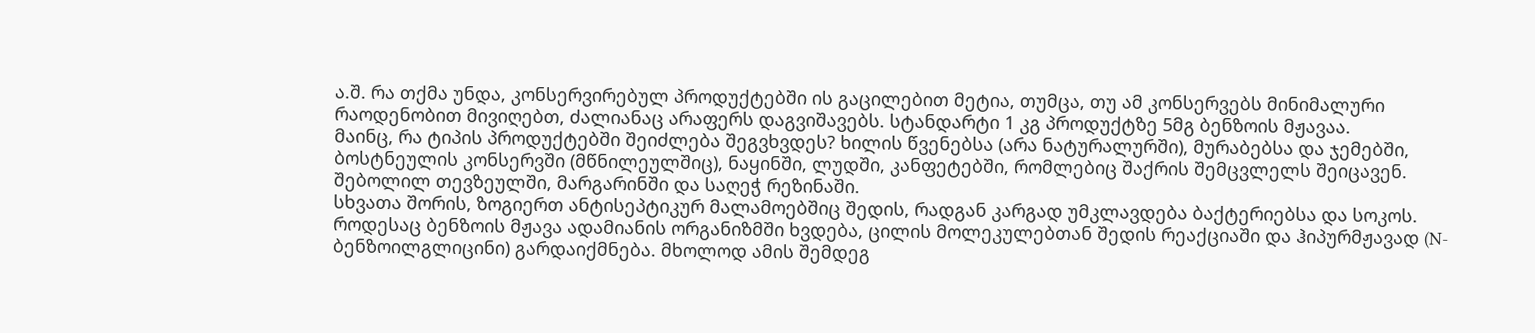ა.შ. რა თქმა უნდა, კონსერვირებულ პროდუქტებში ის გაცილებით მეტია, თუმცა, თუ ამ კონსერვებს მინიმალური რაოდენობით მივიღებთ, ძალიანაც არაფერს დაგვიშავებს. სტანდარტი 1 კგ პროდუქტზე 5მგ ბენზოის მჟავაა.
მაინც, რა ტიპის პროდუქტებში შეიძლება შეგვხვდეს? ხილის წვენებსა (არა ნატურალურში), მურაბებსა და ჯემებში, ბოსტნეულის კონსერვში (მწნილეულშიც), ნაყინში, ლუდში, კანფეტებში, რომლებიც შაქრის შემცვლელს შეიცავენ. შებოლილ თევზეულში, მარგარინში და საღეჭ რეზინაში.
სხვათა შორის, ზოგიერთ ანტისეპტიკურ მალამოებშიც შედის, რადგან კარგად უმკლავდება ბაქტერიებსა და სოკოს.
როდესაც ბენზოის მჟავა ადამიანის ორგანიზმში ხვდება, ცილის მოლეკულებთან შედის რეაქციაში და ჰიპურმჟავად (N-ბენზოილგლიცინი) გარდაიქმნება. მხოლოდ ამის შემდეგ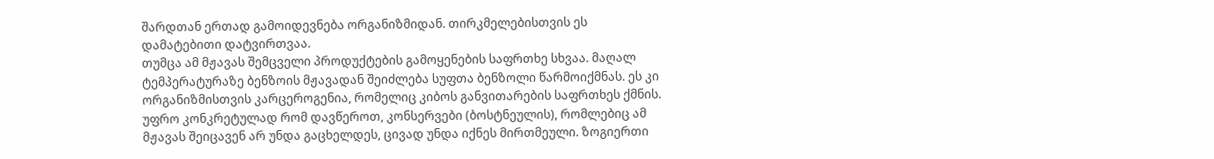შარდთან ერთად გამოიდევნება ორგანიზმიდან. თირკმელებისთვის ეს დამატებითი დატვირთვაა.
თუმცა ამ მჟავას შემცველი პროდუქტების გამოყენების საფრთხე სხვაა. მაღალ ტემპერატურაზე ბენზოის მჟავადან შეიძლება სუფთა ბენზოლი წარმოიქმნას. ეს კი ორგანიზმისთვის კარცეროგენია, რომელიც კიბოს განვითარების საფრთხეს ქმნის. უფრო კონკრეტულად რომ დავწეროთ, კონსერვები (ბოსტნეულის), რომლებიც ამ მჟავას შეიცავენ არ უნდა გაცხელდეს, ცივად უნდა იქნეს მირთმეული. ზოგიერთი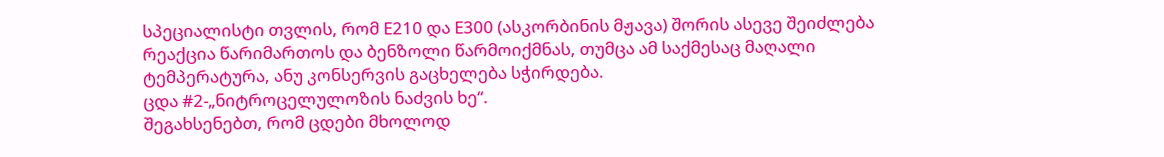სპეციალისტი თვლის, რომ E210 და E300 (ასკორბინის მჟავა) შორის ასევე შეიძლება რეაქცია წარიმართოს და ბენზოლი წარმოიქმნას, თუმცა ამ საქმესაც მაღალი ტემპერატურა, ანუ კონსერვის გაცხელება სჭირდება.
ცდა #2-„ნიტროცელულოზის ნაძვის ხე“.
შეგახსენებთ, რომ ცდები მხოლოდ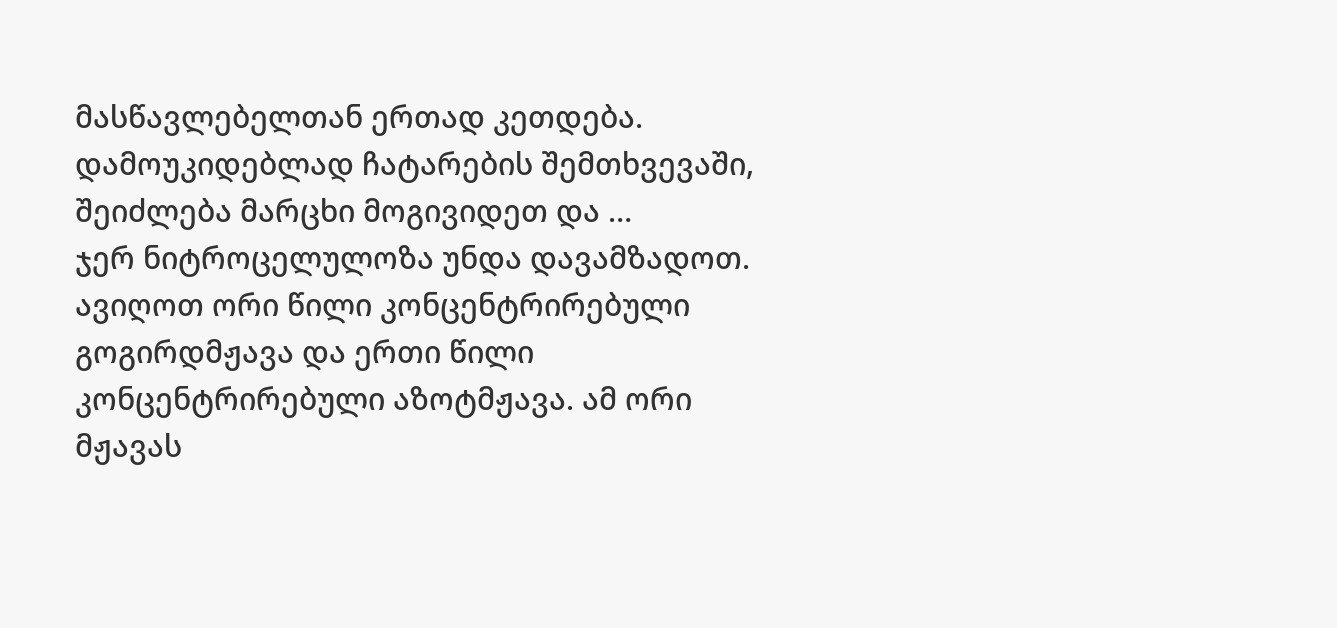მასწავლებელთან ერთად კეთდება. დამოუკიდებლად ჩატარების შემთხვევაში, შეიძლება მარცხი მოგივიდეთ და …
ჯერ ნიტროცელულოზა უნდა დავამზადოთ.
ავიღოთ ორი წილი კონცენტრირებული გოგირდმჟავა და ერთი წილი კონცენტრირებული აზოტმჟავა. ამ ორი მჟავას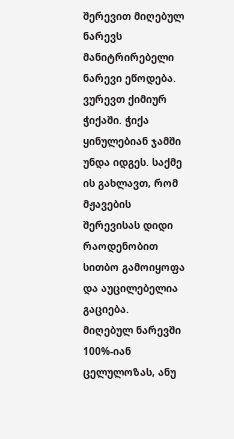შერევით მიღებულ ნარევს მანიტრირებელი ნარევი ეწოდება. ვურევთ ქიმიურ ჭიქაში. ჭიქა ყინულებიან ჯამში უნდა იდგეს. საქმე ის გახლავთ, რომ მჟავების შერევისას დიდი რაოდენობით სითბო გამოიყოფა და აუცილებელია გაციება.
მიღებულ ნარევში 100%-იან ცელულოზას, ანუ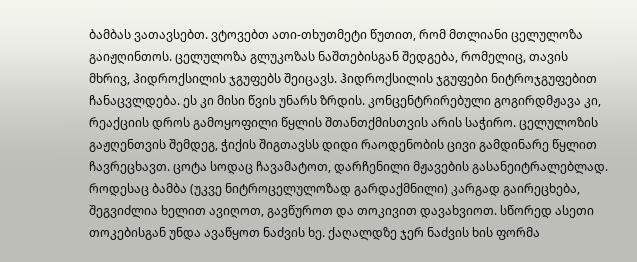ბამბას ვათავსებთ. ვტოვებთ ათი-თხუთმეტი წუთით, რომ მთლიანი ცელულოზა გაიჟღინთოს. ცელულოზა გლუკოზას ნაშთებისგან შედგება, რომელიც, თავის მხრივ, ჰიდროქსილის ჯგუფებს შეიცავს. ჰიდროქსილის ჯგუფები ნიტროჯგუფებით ჩანაცვლდება. ეს კი მისი წვის უნარს ზრდის. კონცენტრირებული გოგირდმჟავა კი, რეაქციის დროს გამოყოფილი წყლის შთანთქმისთვის არის საჭირო. ცელულოზის გაჟღენთვის შემდეგ, ჭიქის შიგთავსს დიდი რაოდენობის ცივი გამდინარე წყლით ჩავრეცხავთ. ცოტა სოდაც ჩავამატოთ, დარჩენილი მჟავების გასანეიტრალებლად. როდესაც ბამბა (უკვე ნიტროცელულოზად გარდაქმნილი) კარგად გაირეცხება, შეგვიძლია ხელით ავიღოთ, გავწუროთ და თოკივით დავახვიოთ. სწორედ ასეთი თოკებისგან უნდა ავაწყოთ ნაძვის ხე. ქაღალდზე ჯერ ნაძვის ხის ფორმა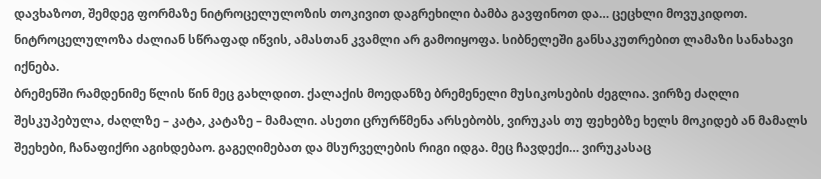დავხაზოთ, შემდეგ ფორმაზე ნიტროცელულოზის თოკივით დაგრეხილი ბამბა გავფინოთ და… ცეცხლი მოვუკიდოთ. ნიტროცელულოზა ძალიან სწრაფად იწვის, ამასთან კვამლი არ გამოიყოფა. სიბნელეში განსაკუთრებით ლამაზი სანახავი იქნება.
ბრემენში რამდენიმე წლის წინ მეც გახლდით. ქალაქის მოედანზე ბრემენელი მუსიკოსების ძეგლია. ვირზე ძაღლი შესკუპებულა, ძაღლზე – კატა, კატაზე – მამალი. ასეთი ცრურწმენა არსებობს, ვირუკას თუ ფეხებზე ხელს მოკიდებ ან მამალს შეეხები, ჩანაფიქრი აგიხდებაო. გაგეღიმებათ და მსურველების რიგი იდგა. მეც ჩავდექი… ვირუკასაც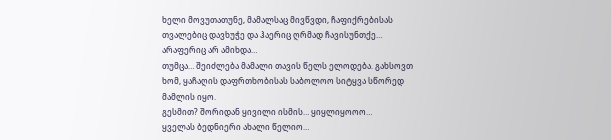ხელი მოვუთათუნე, მამალსაც მივწვდი, ჩაფიქრებისას თვალებიც დავხუჭე და ჰაერიც ღრმად ჩავისუნთქე…
არაფერიც არ ამიხდა…
თუმცა… შეიძლება მამალი თავის წელს ელოდება. გახსოვთ ხომ, ყაჩაღის დაფრთხობისას საბოლოო სიტყვა სწორედ მამლის იყო.
გესმით? შორიდან ყივილი ისმის… ყიყლიყოოო…
ყველას ბედნიერი ახალი წელიო…